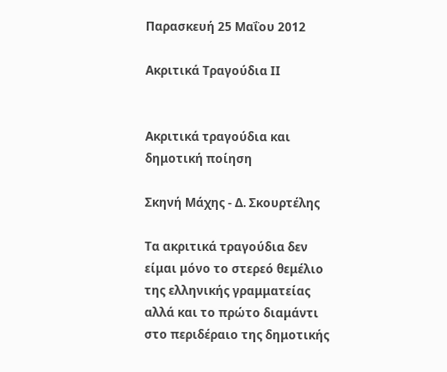Παρασκευή 25 Μαΐου 2012

Ακριτικά Τραγούδια ΙΙ


Ακριτικά τραγούδια και δημοτική ποίηση

Σκηνή Μάχης - Δ. Σκουρτέλης

Τα ακριτικά τραγούδια δεν είμαι μόνο το στερεό θεμέλιο της ελληνικής γραμματείας αλλά και το πρώτο διαμάντι στο περιδέραιο της δημοτικής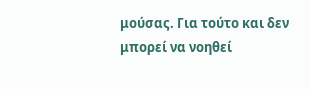μούσας. Για τούτο και δεν μπορεί να νοηθεί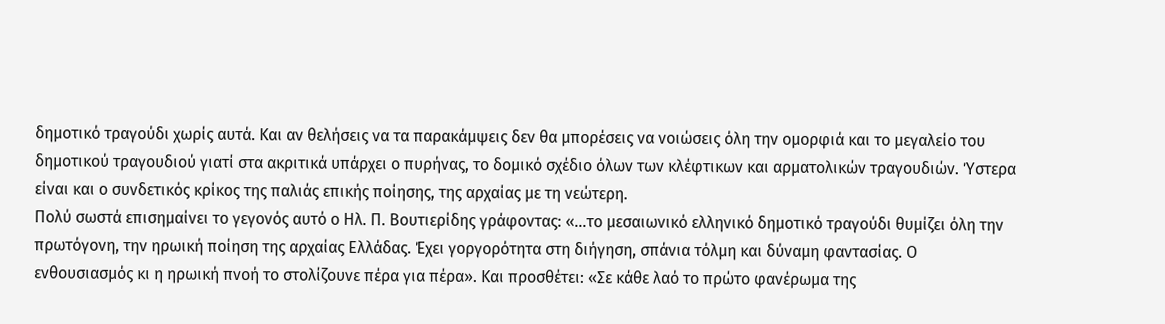δημοτικό τραγούδι χωρίς αυτά. Και αν θελήσεις να τα παρακάμψεις δεν θα μπορέσεις να νοιώσεις όλη την ομορφιά και το μεγαλείο του δημοτικού τραγουδιού γιατί στα ακριτικά υπάρχει ο πυρήνας, το δομικό σχέδιο όλων των κλέφτικων και αρματολικών τραγουδιών. Ύστερα είναι και ο συνδετικός κρίκος της παλιάς επικής ποίησης, της αρχαίας με τη νεώτερη.
Πολύ σωστά επισημαίνει το γεγονός αυτό ο Ηλ. Π. Βουτιερίδης γράφοντας: «…το μεσαιωνικό ελληνικό δημοτικό τραγούδι θυμίζει όλη την πρωτόγονη, την ηρωική ποίηση της αρχαίας Ελλάδας. Έχει γοργορότητα στη διήγηση, σπάνια τόλμη και δύναμη φαντασίας. Ο ενθουσιασμός κι η ηρωική πνοή το στολίζουνε πέρα για πέρα». Και προσθέτει: «Σε κάθε λαό το πρώτο φανέρωμα της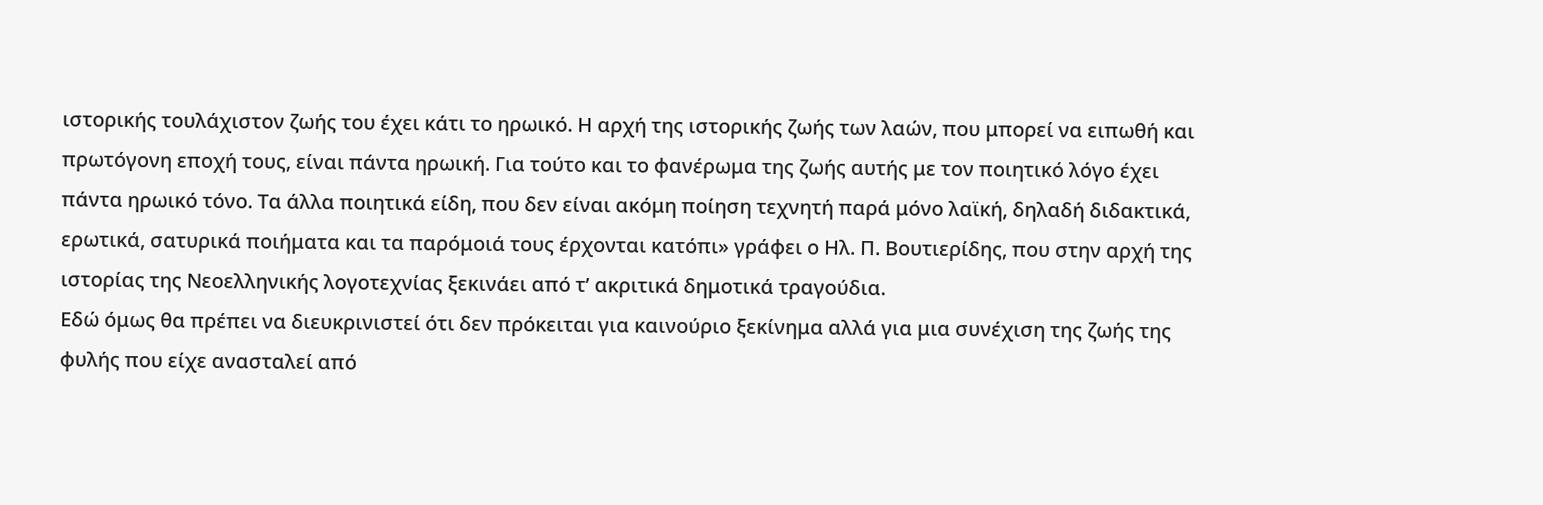ιστορικής τουλάχιστον ζωής του έχει κάτι το ηρωικό. Η αρχή της ιστορικής ζωής των λαών, που μπορεί να ειπωθή και πρωτόγονη εποχή τους, είναι πάντα ηρωική. Για τούτο και το φανέρωμα της ζωής αυτής με τον ποιητικό λόγο έχει πάντα ηρωικό τόνο. Τα άλλα ποιητικά είδη, που δεν είναι ακόμη ποίηση τεχνητή παρά μόνο λαϊκή, δηλαδή διδακτικά, ερωτικά, σατυρικά ποιήματα και τα παρόμοιά τους έρχονται κατόπι» γράφει ο Ηλ. Π. Βουτιερίδης, που στην αρχή της ιστορίας της Νεοελληνικής λογοτεχνίας ξεκινάει από τ’ ακριτικά δημοτικά τραγούδια.
Εδώ όμως θα πρέπει να διευκρινιστεί ότι δεν πρόκειται για καινούριο ξεκίνημα αλλά για μια συνέχιση της ζωής της φυλής που είχε ανασταλεί από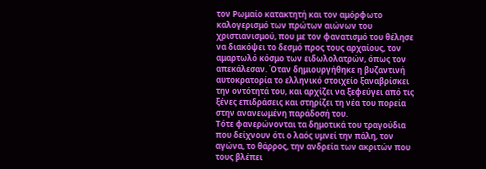τον Ρωμαίο κατακτητή και τον αμόρφωτο καλογερισμό των πρώτων αιώνων του χριστιανισμού, που με τον φανατισμό του θέλησε να διακόψει το δεσμό προς τους αρχαίους, τον αμαρτωλό κόσμο των ειδωλολατρών, όπως τον απεκάλεσαν. Όταν δημιουργήθηκε η βυζαντινή αυτοκρατορία το ελληνικό στοιχείο ξαναβρίσκει την οντότητά του, και αρχίζει να ξεφεύγει από τις ξένες επιδράσεις και στηρίζει τη νέα του πορεία στην ανανεωμένη παράδοσή του.
Τότε φανερώνονται τα δημοτικά του τραγούδια που δείχνουν ότι ο λαός υμνεί την πάλη, τον αγώνα, το θάρρος, την ανδρεία των ακριτών που τους βλέπει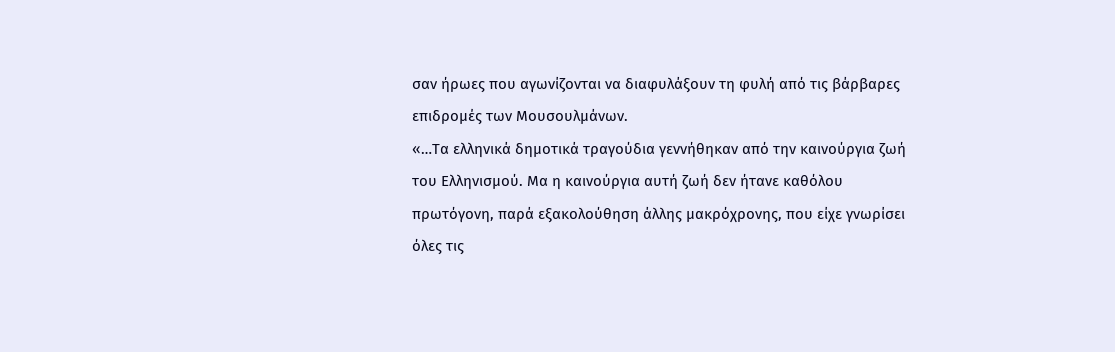σαν ήρωες που αγωνίζονται να διαφυλάξουν τη φυλή από τις βάρβαρες επιδρομές των Μουσουλμάνων.
«…Τα ελληνικά δημοτικά τραγούδια γεννήθηκαν από την καινούργια ζωή του Ελληνισμού. Μα η καινούργια αυτή ζωή δεν ήτανε καθόλου πρωτόγονη, παρά εξακολούθηση άλλης μακρόχρονης, που είχε γνωρίσει όλες τις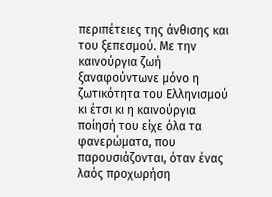περιπέτειες της άνθισης και του ξεπεσμού. Με την καινούργια ζωή ξαναφούντωνε μόνο η ζωτικότητα του Ελληνισμού κι έτσι κι η καινούργια ποίησή του είχε όλα τα φανερώματα, που παρουσιάζονται, όταν ένας λαός προχωρήση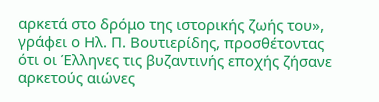αρκετά στο δρόμο της ιστορικής ζωής του», γράφει ο Ηλ. Π. Βουτιερίδης, προσθέτοντας ότι οι Έλληνες τις βυζαντινής εποχής ζήσανε αρκετούς αιώνες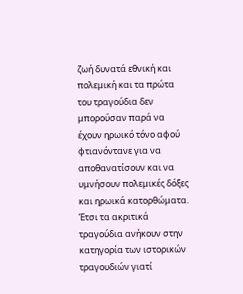ζωή δυνατά εθνική και πολεμική και τα πρώτα του τραγούδια δεν μπορούσαν παρά να έχουν ηρωικό τόνο αφού φτιανόντανε για να αποθανατίσουν και να υμνήσουν πολεμικές δόξες και ηρωικά κατορθώματα.
Έτσι τα ακριτικά τραγούδια ανήκουν στην κατηγορία των ιστορικών τραγουδιών γιατί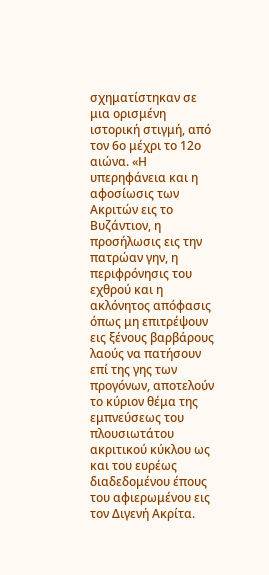σχηματίστηκαν σε μια ορισμένη ιστορική στιγμή, από τον 6ο μέχρι το 12ο αιώνα. «Η υπερηφάνεια και η αφοσίωσις των Ακριτών εις το Βυζάντιον, η προσήλωσις εις την πατρώαν γην, η περιφρόνησις του εχθρού και η ακλόνητος απόφασις όπως μη επιτρέψουν εις ξένους βαρβάρους λαούς να πατήσουν επί της γης των προγόνων, αποτελούν το κύριον θέμα της εμπνεύσεως του πλουσιωτάτου ακριτικού κύκλου ως και του ευρέως διαδεδομένου έπους του αφιερωμένου εις τον Διγενή Ακρίτα.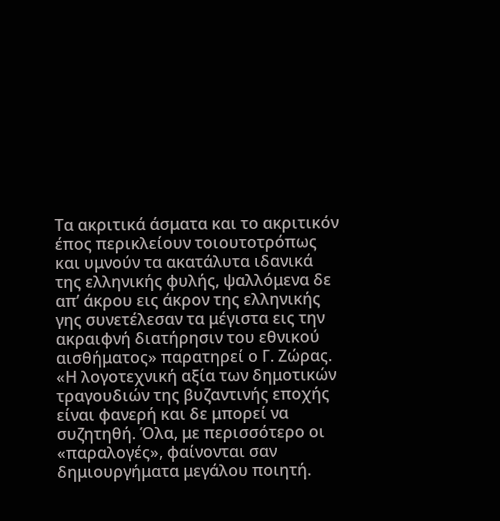Τα ακριτικά άσματα και το ακριτικόν έπος περικλείουν τοιουτοτρόπως και υμνούν τα ακατάλυτα ιδανικά της ελληνικής φυλής, ψαλλόμενα δε απ’ άκρου εις άκρον της ελληνικής γης συνετέλεσαν τα μέγιστα εις την ακραιφνή διατήρησιν του εθνικού αισθήματος» παρατηρεί ο Γ. Ζώρας.
«Η λογοτεχνική αξία των δημοτικών τραγουδιών της βυζαντινής εποχής είναι φανερή και δε μπορεί να συζητηθή. Όλα, με περισσότερο οι «παραλογές», φαίνονται σαν δημιουργήματα μεγάλου ποιητή.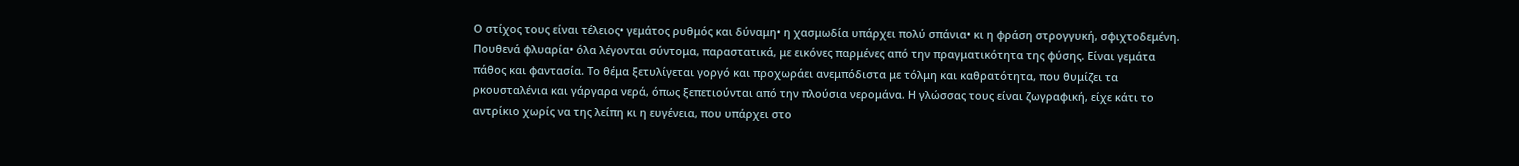Ο στίχος τους είναι τέλειος• γεμάτος ρυθμός και δύναμη• η χασμωδία υπάρχει πολύ σπάνια• κι η φράση στρογγυκή, σφιχτοδεμένη. Πουθενά φλυαρία• όλα λέγονται σύντομα, παραστατικά, με εικόνες παρμένες από την πραγματικότητα της φύσης. Είναι γεμάτα πάθος και φαντασία. Το θέμα ξετυλίγεται γοργό και προχωράει ανεμπόδιστα με τόλμη και καθρατότητα, που θυμίζει τα ρκουσταλένια και γάργαρα νερά, όπως ξεπετιούνται από την πλούσια νερομάνα. Η γλώσσας τους είναι ζωγραφική, είχε κάτι το αντρίκιο χωρίς να της λείπη κι η ευγένεια, που υπάρχει στο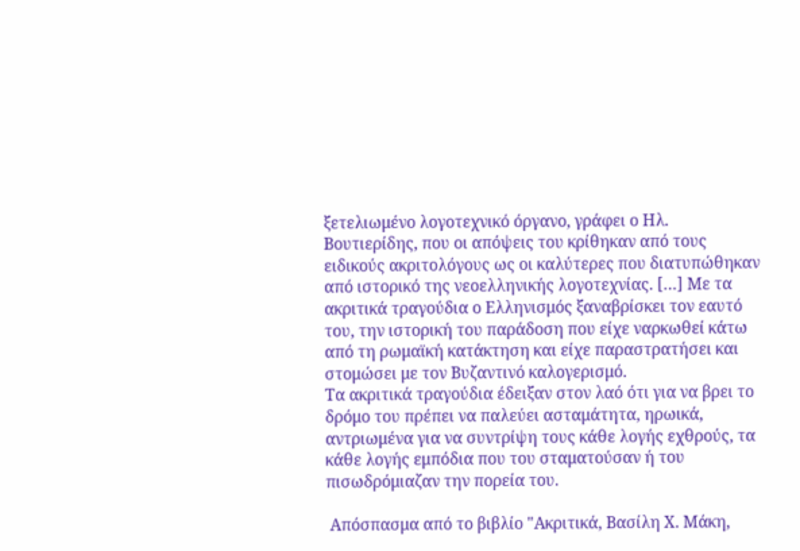ξετελιωμένο λογοτεχνικό όργανο, γράφει ο Ηλ. Βουτιερίδης, που οι απόψεις του κρίθηκαν από τους ειδικούς ακριτολόγους ως οι καλύτερες που διατυπώθηκαν από ιστορικό της νεοελληνικής λογοτεχνίας. […] Με τα ακριτικά τραγούδια ο Ελληνισμός ξαναβρίσκει τον εαυτό του, την ιστορική του παράδοση που είχε ναρκωθεί κάτω από τη ρωμαϊκή κατάκτηση και είχε παραστρατήσει και στομώσει με τον Βυζαντινό καλογερισμό.
Τα ακριτικά τραγούδια έδειξαν στον λαό ότι για να βρει το δρόμο του πρέπει να παλεύει ασταμάτητα, ηρωικά, αντριωμένα για να συντρίψη τους κάθε λογής εχθρούς, τα κάθε λογής εμπόδια που του σταματούσαν ή του πισωδρόμιαζαν την πορεία του.

 Απόσπασμα από το βιβλίο "Ακριτικά, Βασίλη Χ. Μάκη,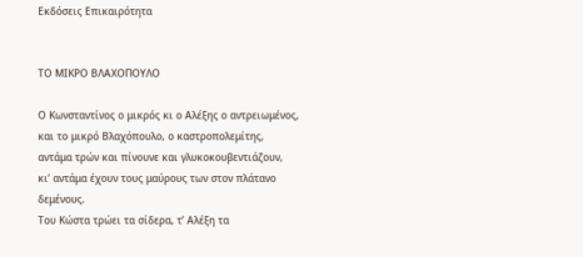Εκδόσεις Επικαιρότητα


ΤΟ ΜΙΚΡΟ ΒΛΑΧΟΠΟΥΛΟ

Ο Κωνσταντίνος ο μικρός κι ο Αλέξης ο αντρειωμένος,
και το μικρό Βλαχόπουλο, ο καστροπολεμίτης,
αντάμα τρών και πίνουνε και γλυκοκουβεντιάζουν,
κι’ αντάμα έχουν τους μαύρους των στον πλάτανο δεμένους.
Του Κώστα τρώει τα σίδερα, τ’ Αλέξη τα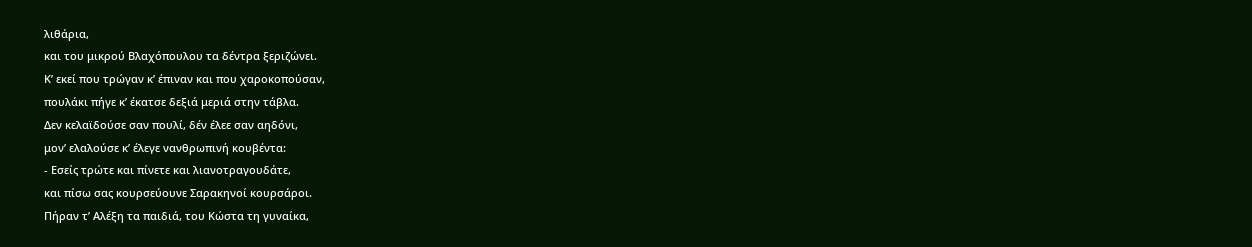λιθάρια,
και του μικρού Βλαχόπουλου τα δέντρα ξεριζώνει.
Κ’ εκεί που τρώγαν κ’ έπιναν και που χαροκοπούσαν,
πουλάκι πήγε κ’ έκατσε δεξιά μεριά στην τάβλα.
Δεν κελαϊδούσε σαν πουλί, δέν έλεε σαν αηδόνι,
μον’ ελαλούσε κ’ έλεγε νανθρωπινή κουβέντα:
- Εσείς τρώτε και πίνετε και λιανοτραγουδάτε,
και πίσω σας κουρσεύουνε Σαρακηνοί κουρσάροι.
Πήραν τ’ Αλέξη τα παιδιά, του Κώστα τη γυναίκα,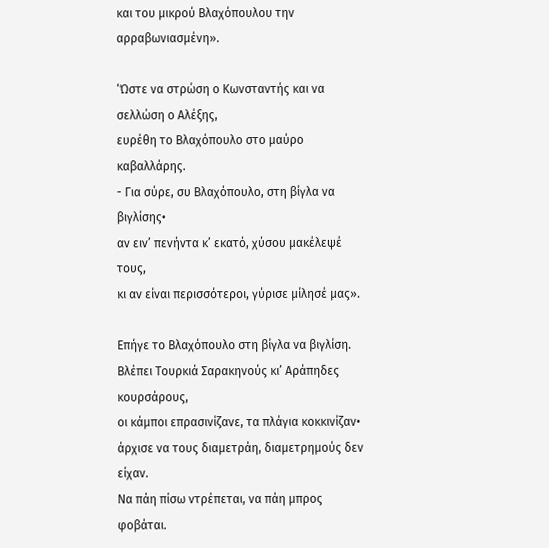και του μικρού Βλαχόπουλου την αρραβωνιασμένη».

‘Ώστε να στρώση ο Κωνσταντής και να σελλώση ο Αλέξης,
ευρέθη το Βλαχόπουλο στο μαύρο καβαλλάρης.
- Για σύρε, συ Βλαχόπουλο, στη βίγλα να βιγλίσης•
αν ειν’ πενήντα κ’ εκατό, χύσου μακέλεψέ τους,
κι αν είναι περισσότεροι, γύρισε μίλησέ μας».

Επήγε το Βλαχόπουλο στη βίγλα να βιγλίση.
Βλέπει Τουρκιά Σαρακηνούς κι’ Αράπηδες κουρσάρους,
οι κάμποι επρασινίζανε, τα πλάγια κοκκινίζαν•
άρχισε να τους διαμετράη, διαμετρημούς δεν είχαν.
Να πάη πίσω ντρέπεται, να πάη μπρος φοβάται.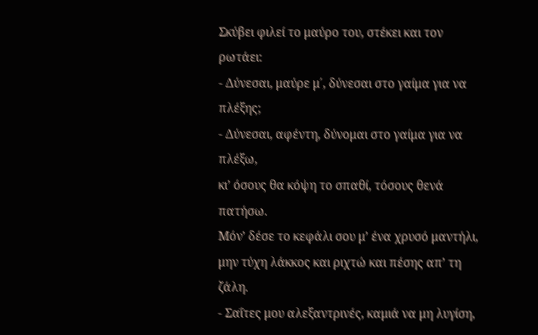Σκύβει φιλεί το μαύρο του, στέκει και τον ρωτάει:
- Δύνεσαι, μαύρε μ΄, δύνεσαι στο γαίμα για να πλέξης;
- Δύνεσαι, αφέντη, δύνομαι στο γαίμα για να πλέξω,
κι’ όσους θα κόψη το σπαθί, τόσους θενά πατήσω.
Μόν’ δέσε το κεφάλι σου μ’ ένα χρυσό μαντήλι,
μην τύχη λάκκος και ριχτώ και πέσης απ’ τη ζάλη.
- Σαΐτες μου αλεξαντρινές, καμιά να μη λυγίση,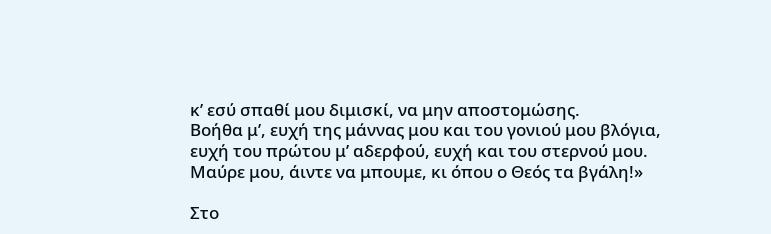κ’ εσύ σπαθί μου διμισκί, να μην αποστομώσης.
Βοήθα μ’, ευχή της μάννας μου και του γονιού μου βλόγια,
ευχή του πρώτου μ’ αδερφού, ευχή και του στερνού μου.
Μαύρε μου, άιντε να μπουμε, κι όπου ο Θεός τα βγάλη!»

Στο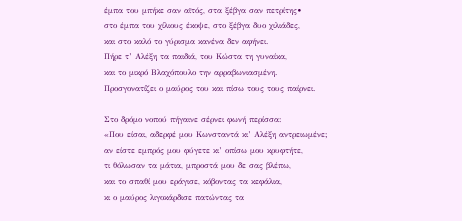έμπα του μπήκε σαν αϊτός, στα ξέβγα σαν πετρίτης•
στο έμπα του χίλιους έκοψε, στο ξέβγα δυο χιλιάδες,
και στο καλό το γύρισμα κανένα δεν αφήνει.
Πήρε τ’ Αλέξη τα παιδιά, του Κώστα τη γυναίκα,
και το μικρό Βλαχόπουλο την αρραβωνιασμένη.
Προσγονατίζει ο μαύρος του και πίσω τους τους παίρνει.

Στο δρόμο νοπού πήγαινε σέρνει φωνή περίσσα:
«Που είσαι, αδερφέ μου Κωνσταντά κι’ Αλέξη αντρειωμένε;
αν είστε εμπρός μου φύγετε κι’ οπίσω μου κρυφτήτε,
τι θόλωσαν τα μάτια, μπροστά μου δε σας βλέπω,
και το σπαθί μου εράγισε, κόβοντας τα κεφάλια,
κι ο μαύρος λιγοκάρδισε πατώντας τα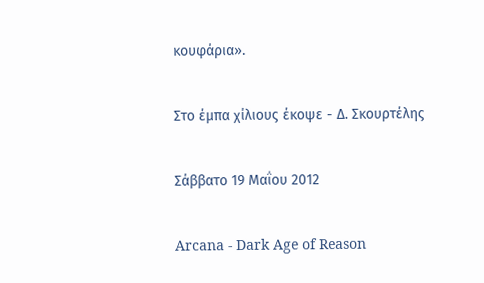κουφάρια».

Στο έμπα χίλιους έκοψε - Δ. Σκουρτέλης

Σάββατο 19 Μαΐου 2012

Arcana - Dark Age of Reason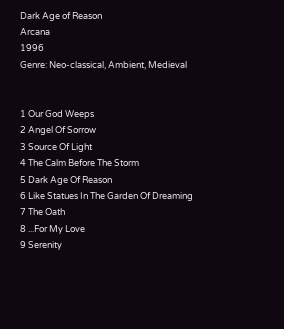Dark Age of Reason
Arcana
1996
Genre: Neo-classical, Ambient, Medieval


1 Our God Weeps
2 Angel Of Sorrow
3 Source Of Light
4 The Calm Before The Storm
5 Dark Age Of Reason
6 Like Statues In The Garden Of Dreaming
7 The Oath
8 ...For My Love
9 Serenity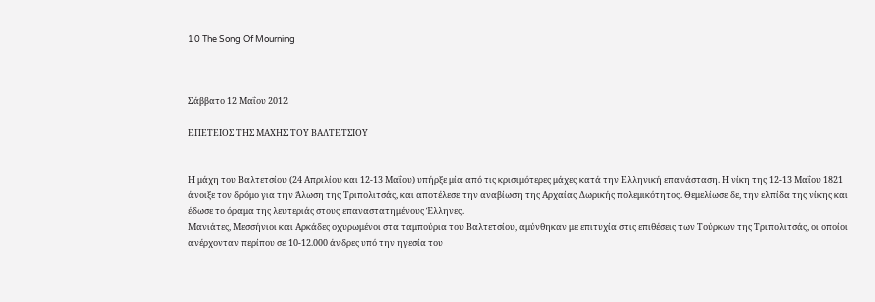10 The Song Of Mourning



Σάββατο 12 Μαΐου 2012

ΕΠΕΤΕΙΟΣ ΤΗΣ ΜΑΧΗΣ ΤΟΥ ΒΑΛΤΕΤΣΙΟΥ


Η μάχη του Βαλτετσίου (24 Απριλίου και 12-13 Μαΐου) υπήρξε μία από τις κρισιμότερες μάχες κατά την Ελληνική επανάσταση. Η νίκη της 12-13 Μαΐου 1821 άνοιξε τον δρόμο για την Άλωση της Τριπολιτσάς, και αποτέλεσε την αναβίωση της Αρχαίας Δωρικής πολεμικότητος. Θεμελίωσε δε, την ελπίδα της νίκης και έδωσε το όραμα της λευτεριάς στους επαναστατημένους Έλληνες.
Μανιάτες, Μεσσήνιοι και Αρκάδες οχυρωμένοι στα ταμπούρια του Βαλτετσίου, αμύνθηκαν με επιτυχία στις επιθέσεις των Τούρκων της Τριπολιτσάς, οι οποίοι ανέρχονταν περίπου σε 10-12.000 άνδρες υπό την ηγεσία του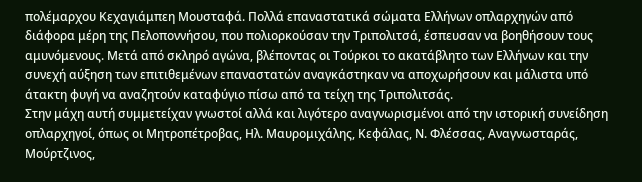πολέμαρχου Κεχαγιάμπεη Μουσταφά. Πολλά επαναστατικά σώματα Ελλήνων οπλαρχηγών από διάφορα μέρη της Πελοποννήσου, που πολιορκούσαν την Τριπολιτσά, έσπευσαν να βοηθήσουν τους αμυνόμενους. Μετά από σκληρό αγώνα, βλέποντας οι Τούρκοι το ακατάβλητο των Ελλήνων και την συνεχή αύξηση των επιτιθεμένων επαναστατών αναγκάστηκαν να αποχωρήσουν και μάλιστα υπό άτακτη φυγή να αναζητούν καταφύγιο πίσω από τα τείχη της Τριπολιτσάς.
Στην μάχη αυτή συμμετείχαν γνωστοί αλλά και λιγότερο αναγνωρισμένοι από την ιστορική συνείδηση οπλαρχηγοί, όπως οι Μητροπέτροβας, Ηλ. Μαυρομιχάλης, Κεφάλας, Ν. Φλέσσας, Αναγνωσταράς, Μούρτζινος,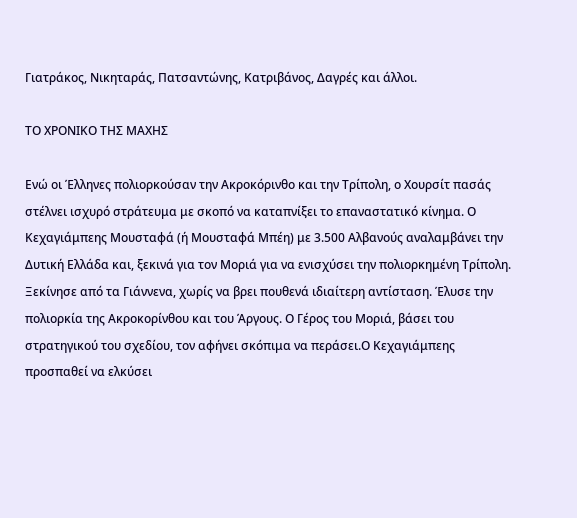Γιατράκος, Νικηταράς, Πατσαντώνης, Κατριβάνος, Δαγρές και άλλοι.

ΤΟ ΧΡΟΝΙΚΟ ΤΗΣ ΜΑΧΗΣ

Ενώ οι Έλληνες πολιορκούσαν την Ακροκόρινθο και την Τρίπολη, ο Χουρσίτ πασάς στέλνει ισχυρό στράτευμα με σκοπό να καταπνίξει το επαναστατικό κίνημα. Ο Κεχαγιάμπεης Μουσταφά (ή Μουσταφά Μπέη) με 3.500 Αλβανούς αναλαμβάνει την Δυτική Ελλάδα και, ξεκινά για τον Μοριά για να ενισχύσει την πολιορκημένη Τρίπολη. Ξεκίνησε από τα Γιάννενα, χωρίς να βρει πουθενά ιδιαίτερη αντίσταση. Έλυσε την πολιορκία της Ακροκορίνθου και του Άργους. Ο Γέρος του Μοριά, βάσει του στρατηγικού του σχεδίου, τον αφήνει σκόπιμα να περάσει.Ο Κεχαγιάμπεης προσπαθεί να ελκύσει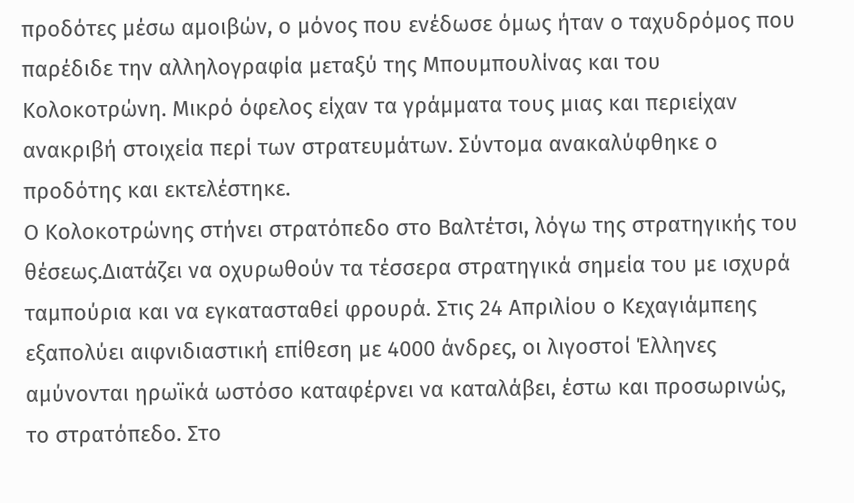προδότες μέσω αμοιβών, ο μόνος που ενέδωσε όμως ήταν ο ταχυδρόμος που παρέδιδε την αλληλογραφία μεταξύ της Μπουμπουλίνας και του Κολοκοτρώνη. Μικρό όφελος είχαν τα γράμματα τους μιας και περιείχαν ανακριβή στοιχεία περί των στρατευμάτων. Σύντομα ανακαλύφθηκε ο προδότης και εκτελέστηκε.
Ο Κολοκοτρώνης στήνει στρατόπεδο στο Βαλτέτσι, λόγω της στρατηγικής του θέσεως.Διατάζει να οχυρωθούν τα τέσσερα στρατηγικά σημεία του με ισχυρά ταμπούρια και να εγκατασταθεί φρουρά. Στις 24 Απριλίου ο Κεχαγιάμπεης εξαπολύει αιφνιδιαστική επίθεση με 4000 άνδρες, οι λιγοστοί Έλληνες αμύνονται ηρωϊκά ωστόσο καταφέρνει να καταλάβει, έστω και προσωρινώς, το στρατόπεδο. Στο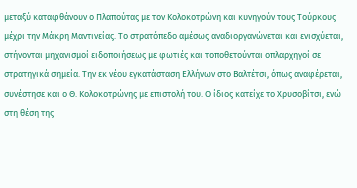μεταξύ καταφθάνουν ο Πλαπούτας με τον Κολοκοτρώνη και κυνηγούν τους Τούρκους μέχρι την Μάκρη Μαντινείας. Το στρατόπεδο αμέσως αναδιοργανώνεται και ενισχύεται, στήνονται μηχανισμοί ειδοποιήσεως με φωτιές και τοποθετούνται οπλαρχηγοί σε στρατηγικά σημεία. Tην εκ νέου εγκατάσταση Ελλήνων στο Βαλτέτσι, όπως αναφέρεται, συνέστησε και ο Θ. Κολοκοτρώνης με επιστολή του. Ο ίδιος κατείχε το Χρυσοβίτσι, ενώ στη θέση της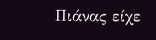Πιάνας είχε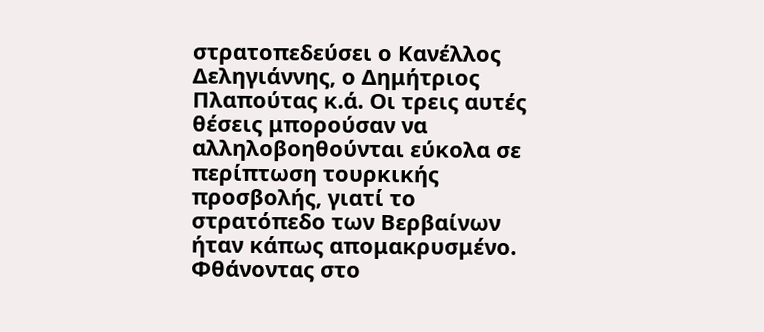στρατοπεδεύσει ο Κανέλλος Δεληγιάννης, ο Δημήτριος Πλαπούτας κ.ά. Οι τρεις αυτές θέσεις μπορούσαν να αλληλοβοηθούνται εύκολα σε περίπτωση τουρκικής προσβολής, γιατί το στρατόπεδο των Βερβαίνων ήταν κάπως απομακρυσμένο. Φθάνοντας στο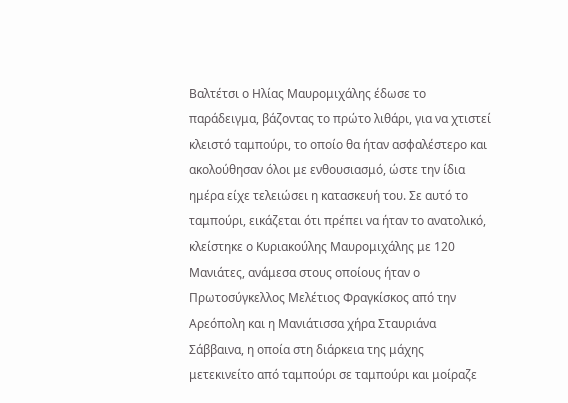Βαλτέτσι ο Ηλίας Μαυρομιχάλης έδωσε το παράδειγμα, βάζοντας το πρώτο λιθάρι, για να χτιστεί κλειστό ταμπούρι, το οποίο θα ήταν ασφαλέστερο και ακολούθησαν όλοι με ενθουσιασμό, ώστε την ίδια ημέρα είχε τελειώσει η κατασκευή του. Σε αυτό το ταμπούρι, εικάζεται ότι πρέπει να ήταν το ανατολικό, κλείστηκε ο Κυριακούλης Μαυρομιχάλης με 120 Μανιάτες, ανάμεσα στους οποίους ήταν ο Πρωτοσύγκελλος Μελέτιος Φραγκίσκος από την Αρεόπολη και η Μανιάτισσα χήρα Σταυριάνα Σάββαινα, η οποία στη διάρκεια της μάχης μετεκινείτο από ταμπούρι σε ταμπούρι και μοίραζε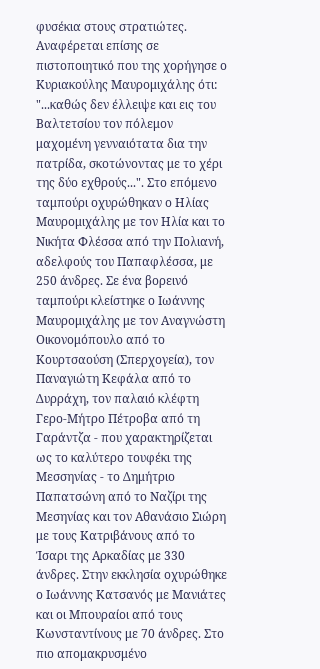φυσέκια στους στρατιώτες. Αναφέρεται επίσης σε πιστοποιητικό που της χορήγησε ο Κυριακούλης Μαυρομιχάλης ότι: "...καθώς δεν έλλειψε και εις του Βαλτετσίου τον πόλεμον μαχομένη γενναιότατα δια την πατρίδα, σκοτώνοντας με το χέρι της δύο εχθρούς...". Στο επόμενο ταμπούρι οχυρώθηκαν ο Ηλίας Μαυρομιχάλης με τον Ηλία και το Νικήτα Φλέσσα από την Πολιανή, αδελφούς του Παπαφλέσσα, με 250 άνδρες. Σε ένα βορεινό ταμπούρι κλείστηκε ο Ιωάννης Μαυρομιχάλης με τον Αναγνώστη Οικονομόπουλο από το Κουρτσαούση (Σπερχογεία), τον Παναγιώτη Κεφάλα από το Δυρράχη, τον παλαιό κλέφτη Γερο-Μήτρο Πέτροβα από τη Γαράντζα - που χαρακτηρίζεται ως το καλύτερο τουφέκι της Μεσσηνίας - το Δημήτριο Παπατσώνη από το Ναζίρι της Μεσηνίας και τον Αθανάσιο Σιώρη με τους Κατριβάνους από το Ίσαρι της Αρκαδίας με 330 άνδρες. Στην εκκλησία οχυρώθηκε ο Ιωάννης Κατσανός με Μανιάτες και οι Μπουραίοι από τους Κωνσταντίνους με 70 άνδρες. Στο πιο απομακρυσμένο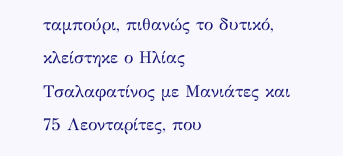ταμπούρι, πιθανώς το δυτικό, κλείστηκε ο Ηλίας Τσαλαφατίνος με Μανιάτες και 75 Λεονταρίτες, που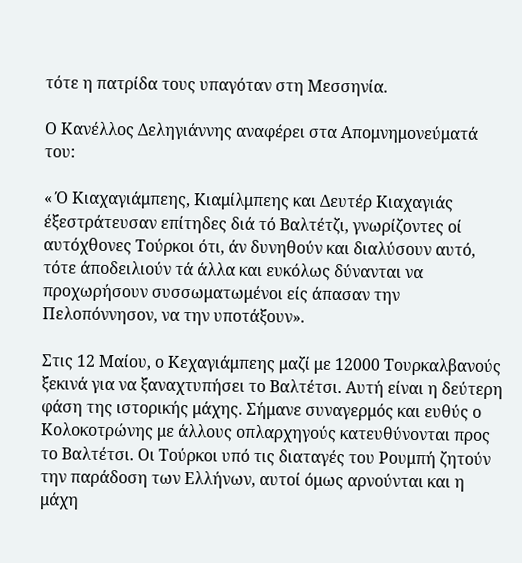τότε η πατρίδα τους υπαγόταν στη Μεσσηνία.

Ο Κανέλλος Δεληγιάννης αναφέρει στα Απομνημονεύματά του:

« Ό Κιαχαγιάμπεης, Κιαμίλμπεης και Δευτέρ Κιαχαγιάς έξεστράτευσαν επίτηδες διά τό Βαλτέτζι, γνωρίζοντες οί αυτόχθονες Τούρκοι ότι, άν δυνηθούν και διαλύσουν αυτό, τότε άποδειλιούν τά άλλα και ευκόλως δύνανται να προχωρήσουν συσσωματωμένοι είς άπασαν την Πελοπόννησον, να την υποτάξουν».

Στις 12 Μαίου, ο Κεχαγιάμπεης μαζί με 12000 Τουρκαλβανούς ξεκινά για να ξαναχτυπήσει το Βαλτέτσι. Αυτή είναι η δεύτερη φάση της ιστορικής μάχης. Σήμανε συναγερμός και ευθύς ο Κολοκοτρώνης με άλλους οπλαρχηγούς κατευθύνονται προς το Βαλτέτσι. Οι Τούρκοι υπό τις διαταγές του Ρουμπή ζητούν την παράδοση των Ελλήνων, αυτοί όμως αρνούνται και η μάχη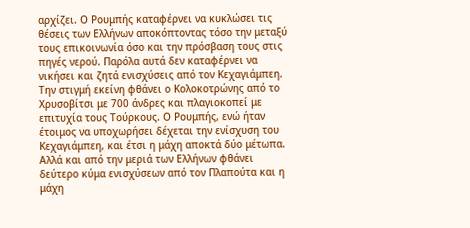αρχίζει. Ο Ρουμπής καταφέρνει να κυκλώσει τις θέσεις των Ελλήνων αποκόπτοντας τόσο την μεταξύ τους επικοινωνία όσο και την πρόσβαση τους στις πηγές νερού. Παρόλα αυτά δεν καταφέρνει να νικήσει και ζητά ενισχύσεις από τον Κεχαγιάμπεη. Την στιγμή εκείνη φθάνει ο Κολοκοτρώνης από το Χρυσοβίτσι με 700 άνδρες και πλαγιοκοπεί με επιτυχία τους Τούρκους. Ο Ρουμπής, ενώ ήταν έτοιμος να υποχωρήσει δέχεται την ενίσχυση του Κεχαγιάμπεη, και έτσι η μάχη αποκτά δύο μέτωπα. Αλλά και από την μεριά των Ελλήνων φθάνει δεύτερο κύμα ενισχύσεων από τον Πλαπούτα και η μάχη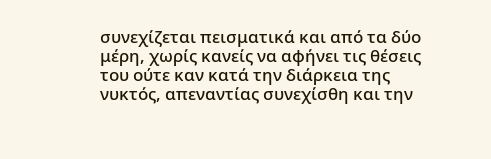συνεχίζεται πεισματικά και από τα δύο μέρη, χωρίς κανείς να αφήνει τις θέσεις του ούτε καν κατά την διάρκεια της νυκτός, απεναντίας συνεχίσθη και την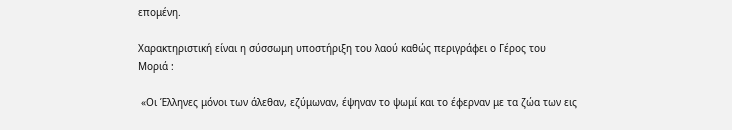επομένη.

Χαρακτηριστική είναι η σύσσωμη υποστήριξη του λαού καθώς περιγράφει ο Γέρος του Μοριά :

 «Οι Έλληνες μόνοι των άλεθαν, εζύμωναν, έψηναν το ψωμί και το έφερναν με τα ζώα των εις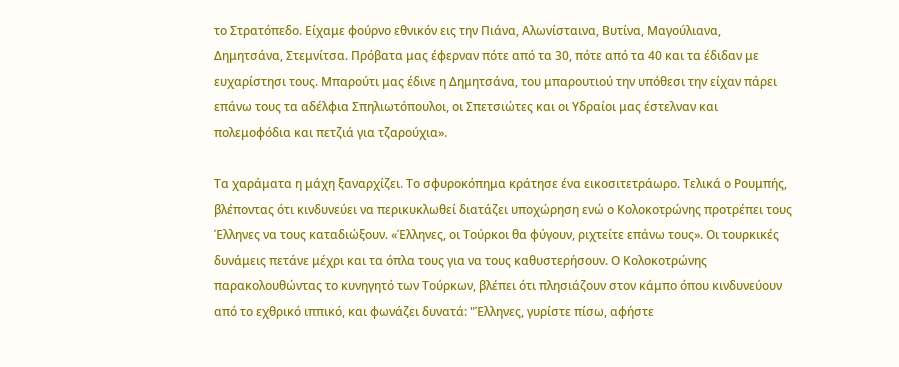το Στρατόπεδο. Είχαμε φούρνο εθνικόν εις την Πιάνα, Αλωνίσταινα, Βυτίνα, Μαγούλιανα, Δημητσάνα, Στεμνίτσα. Πρόβατα μας έφερναν πότε από τα 30, πότε από τα 40 και τα έδιδαν με ευχαρίστησι τους. Μπαρούτι μας έδινε η Δημητσάνα, του μπαρουτιού την υπόθεσι την είχαν πάρει επάνω τους τα αδέλφια Σπηλιωτόπουλοι, οι Σπετσιώτες και οι Υδραίοι μας έστελναν και πολεμοφόδια και πετζιά για τζαρούχια».

Τα χαράματα η μάχη ξαναρχίζει. Το σφυροκόπημα κράτησε ένα εικοσιτετράωρο. Τελικά ο Ρουμπής, βλέποντας ότι κινδυνεύει να περικυκλωθεί διατάζει υποχώρηση ενώ ο Κολοκοτρώνης προτρέπει τους Έλληνες να τους καταδιώξουν. «Έλληνες, οι Τούρκοι θα φύγουν, ριχτείτε επάνω τους». Οι τουρκικές δυνάμεις πετάνε μέχρι και τα όπλα τους για να τους καθυστερήσουν. Ο Κολοκοτρώνης παρακολουθώντας το κυνηγητό των Τούρκων, βλέπει ότι πλησιάζουν στον κάμπο όπου κινδυνεύουν από το εχθρικό ιππικό, και φωνάζει δυνατά: "Έλληνες, γυρίστε πίσω, αφήστε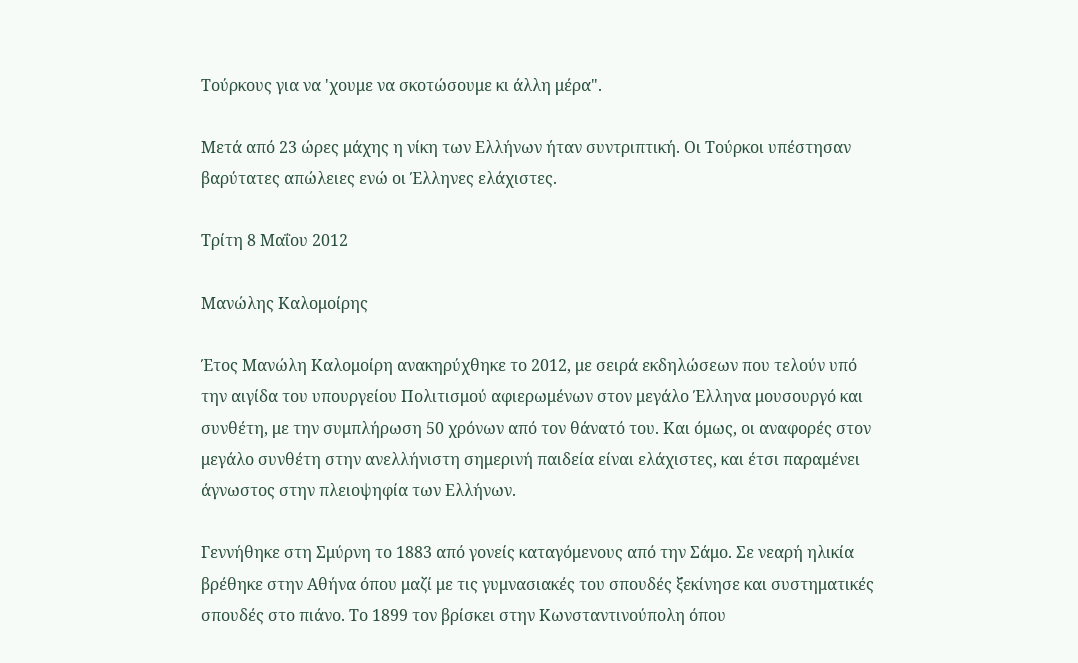Τούρκους για να 'χουμε να σκοτώσουμε κι άλλη μέρα".

Μετά από 23 ώρες μάχης η νίκη των Ελλήνων ήταν συντριπτική. Οι Τούρκοι υπέστησαν βαρύτατες απώλειες ενώ οι Έλληνες ελάχιστες.

Τρίτη 8 Μαΐου 2012

Μανώλης Καλομοίρης

Έτος Μανώλη Καλομοίρη ανακηρύχθηκε το 2012, με σειρά εκδηλώσεων που τελούν υπό την αιγίδα του υπουργείου Πολιτισμού αφιερωμένων στον μεγάλο Έλληνα μουσουργό και συνθέτη, με την συμπλήρωση 50 χρόνων από τον θάνατό του. Και όμως, οι αναφορές στον μεγάλο συνθέτη στην ανελλήνιστη σημερινή παιδεία είναι ελάχιστες, και έτσι παραμένει άγνωστος στην πλειοψηφία των Ελλήνων.

Γεννήθηκε στη Σμύρνη το 1883 από γονείς καταγόμενους από την Σάμο. Σε νεαρή ηλικία βρέθηκε στην Αθήνα όπου μαζί με τις γυμνασιακές του σπουδές ξεκίνησε και συστηματικές σπουδές στο πιάνο. Το 1899 τον βρίσκει στην Κωνσταντινούπολη όπου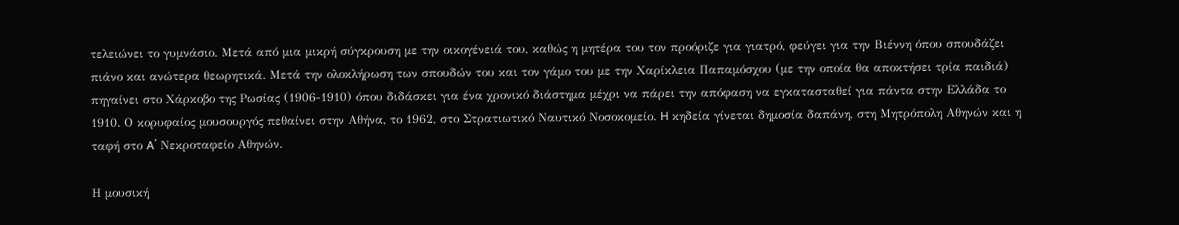τελειώνει το γυμνάσιο. Μετά από μια μικρή σύγκρουση με την οικογένειά του, καθώς η μητέρα του τον προόριζε για γιατρό, φεύγει για την Βιέννη όπου σπουδάζει πιάνο και ανώτερα θεωρητικά. Μετά την ολοκλήρωση των σπουδών του και τον γάμο του με την Χαρίκλεια Παπαμόσχου (με την οποία θα αποκτήσει τρία παιδιά) πηγαίνει στο Χάρκοβο της Ρωσίας (1906-1910) όπου διδάσκει για ένα χρονικό διάστημα μέχρι να πάρει την απόφαση να εγκατασταθεί για πάντα στην Ελλάδα το 1910. Ο κορυφαίος μουσουργός πεθαίνει στην Αθήνα, το 1962, στο Στρατιωτικό Ναυτικό Νοσοκομείο. H κηδεία γίνεται δημοσία δαπάνη, στη Μητρόπολη Αθηνών και η ταφή στο A΄ Νεκροταφείο Αθηνών.

Η μουσική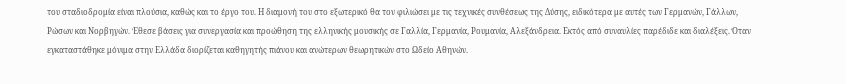του σταδιοδρομία είναι πλούσια, καθώς και το έργο του. Η διαμονή του στο εξωτερικό θα τον φιλιώσει με τις τεχνικές συνθέσεως της Δύσης, ειδικότερα με αυτές των Γερμανών, Γάλλων, Ρώσων και Νορβηγών. Έθεσε βάσεις για συνεργασία και προώθηση της ελληνικής μουσικής σε Γαλλία, Γερμανία, Ρουμανία, Αλεξάνδρεια. Εκτός από συναυλίες παρέδιδε και διαλέξεις. Όταν εγκαταστάθηκε μόνιμα στην Ελλάδα διορίζεται καθηγητής πιάνου και ανώτερων θεωρητικών στο Ωδείο Αθηνών.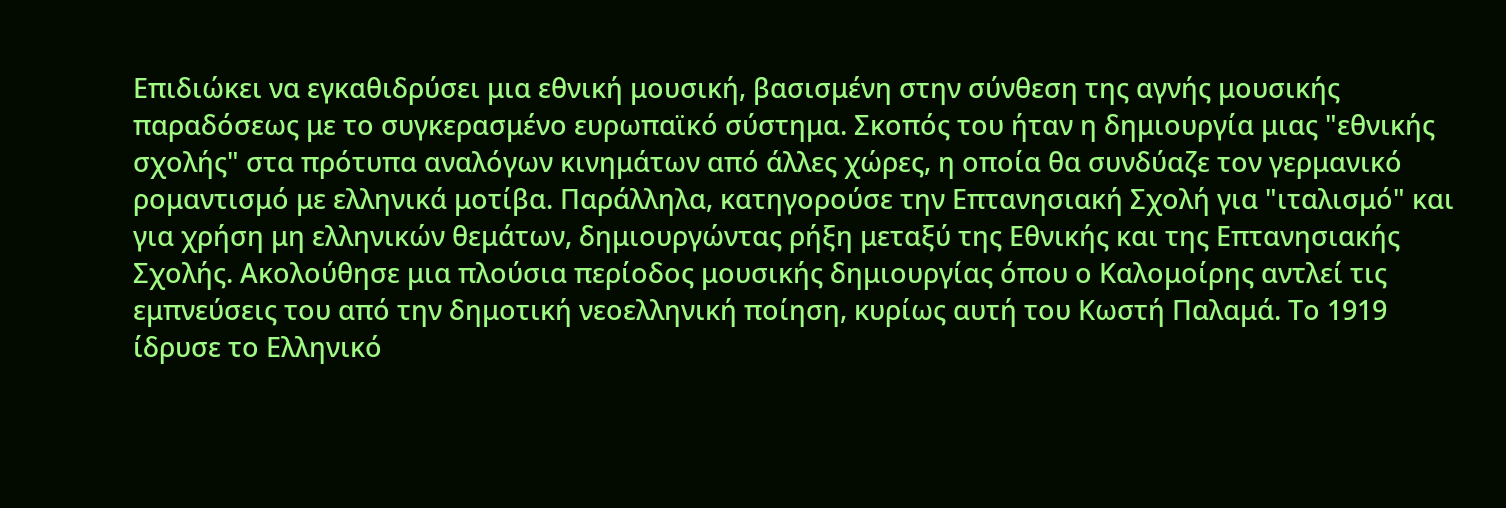Επιδιώκει να εγκαθιδρύσει μια εθνική μουσική, βασισμένη στην σύνθεση της αγνής μουσικής παραδόσεως με το συγκερασμένο ευρωπαϊκό σύστημα. Σκοπός του ήταν η δημιουργία μιας "εθνικής σχολής" στα πρότυπα αναλόγων κινημάτων από άλλες χώρες, η οποία θα συνδύαζε τον γερμανικό ρομαντισμό με ελληνικά μοτίβα. Παράλληλα, κατηγορούσε την Επτανησιακή Σχολή για "ιταλισμό" και για χρήση μη ελληνικών θεμάτων, δημιουργώντας ρήξη μεταξύ της Εθνικής και της Επτανησιακής Σχολής. Ακολούθησε μια πλούσια περίοδος μουσικής δημιουργίας όπου ο Καλομοίρης αντλεί τις εμπνεύσεις του από την δημοτική νεοελληνική ποίηση, κυρίως αυτή του Κωστή Παλαμά. Το 1919 ίδρυσε το Ελληνικό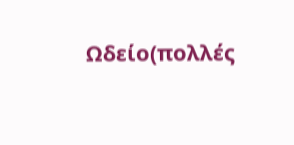Ωδείο(πολλές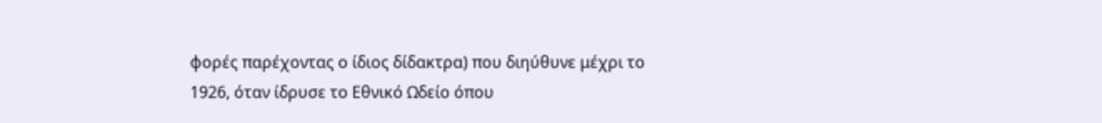φορές παρέχοντας ο ίδιος δίδακτρα) που διηύθυνε μέχρι το 1926, όταν ίδρυσε το Εθνικό Ωδείο όπου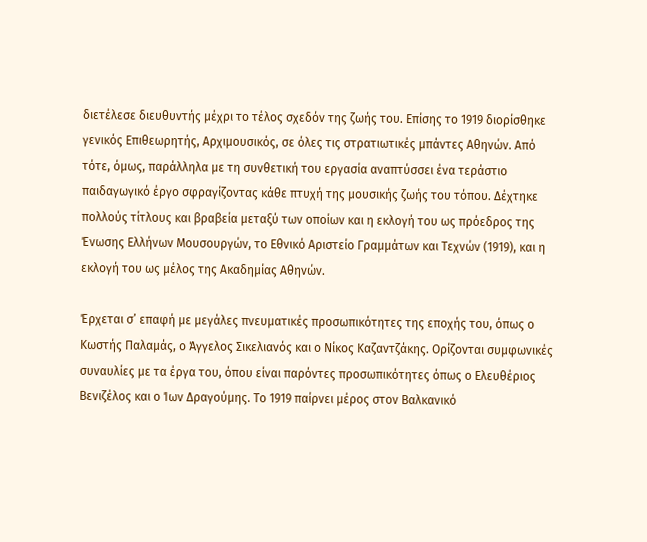διετέλεσε διευθυντής μέχρι το τέλος σχεδόν της ζωής του. Επίσης το 1919 διορίσθηκε γενικός Επιθεωρητής, Αρχιμουσικός, σε όλες τις στρατιωτικές μπάντες Αθηνών. Από τότε, όμως, παράλληλα με τη συνθετική του εργασία αναπτύσσει ένα τεράστιο παιδαγωγικό έργο σφραγίζοντας κάθε πτυχή της μουσικής ζωής του τόπου. Δέχτηκε πολλούς τίτλους και βραβεία μεταξύ των οποίων και η εκλογή του ως πρόεδρος της Ένωσης Ελλήνων Μουσουργών, το Εθνικό Αριστείο Γραμμάτων και Τεχνών (1919), και η εκλογή του ως μέλος της Ακαδημίας Αθηνών.

Έρχεται σ’ επαφή με μεγάλες πνευματικές προσωπικότητες της εποχής του, όπως ο Κωστής Παλαμάς, ο Άγγελος Σικελιανός και ο Νίκος Καζαντζάκης. Ορίζονται συμφωνικές συναυλίες με τα έργα του, όπου είναι παρόντες προσωπικότητες όπως ο Ελευθέριος Βενιζέλος και ο Ίων Δραγούμης. Το 1919 παίρνει μέρος στον Βαλκανικό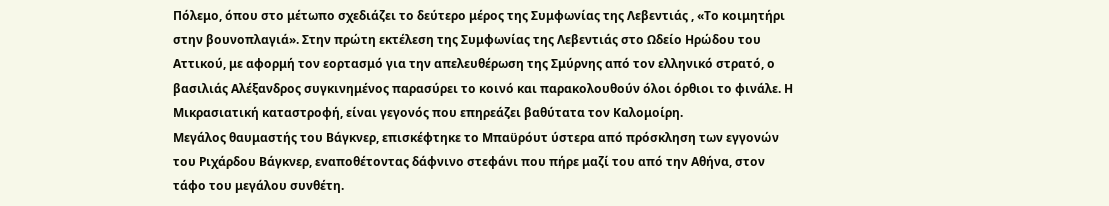Πόλεμο, όπου στο μέτωπο σχεδιάζει το δεύτερο μέρος της Συμφωνίας της Λεβεντιάς , «Το κοιμητήρι στην βουνοπλαγιά». Στην πρώτη εκτέλεση της Συμφωνίας της Λεβεντιάς στο Ωδείο Ηρώδου του Αττικού, με αφορμή τον εορτασμό για την απελευθέρωση της Σμύρνης από τον ελληνικό στρατό, ο βασιλιάς Αλέξανδρος συγκινημένος παρασύρει το κοινό και παρακολουθούν όλοι όρθιοι το φινάλε. Η Μικρασιατική καταστροφή, είναι γεγονός που επηρεάζει βαθύτατα τον Καλομοίρη.
Μεγάλος θαυμαστής του Βάγκνερ, επισκέφτηκε το Μπαϋρόυτ ύστερα από πρόσκληση των εγγονών του Ριχάρδου Βάγκνερ, εναποθέτοντας δάφνινο στεφάνι που πήρε μαζί του από την Αθήνα, στον τάφο του μεγάλου συνθέτη.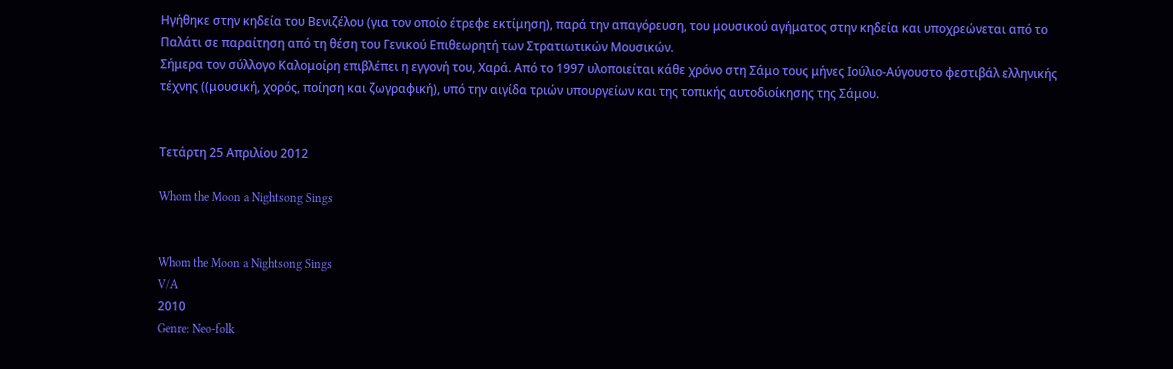Ηγήθηκε στην κηδεία του Βενιζέλου (για τον οποίο έτρεφε εκτίμηση), παρά την απαγόρευση, του μουσικού αγήματος στην κηδεία και υποχρεώνεται από το Παλάτι σε παραίτηση από τη θέση του Γενικού Επιθεωρητή των Στρατιωτικών Μουσικών.
Σήμερα τον σύλλογο Καλομοίρη επιβλέπει η εγγονή του, Χαρά. Από το 1997 υλοποιείται κάθε χρόνο στη Σάμο τους μήνες Ιούλιο-Αύγουστο φεστιβάλ ελληνικής τέχνης ((μουσική, χορός, ποίηση και ζωγραφική), υπό την αιγίδα τριών υπουργείων και της τοπικής αυτοδιοίκησης της Σάμου.


Τετάρτη 25 Απριλίου 2012

Whom the Moon a Nightsong Sings


Whom the Moon a Nightsong Sings
V/A
2010
Genre: Neo-folk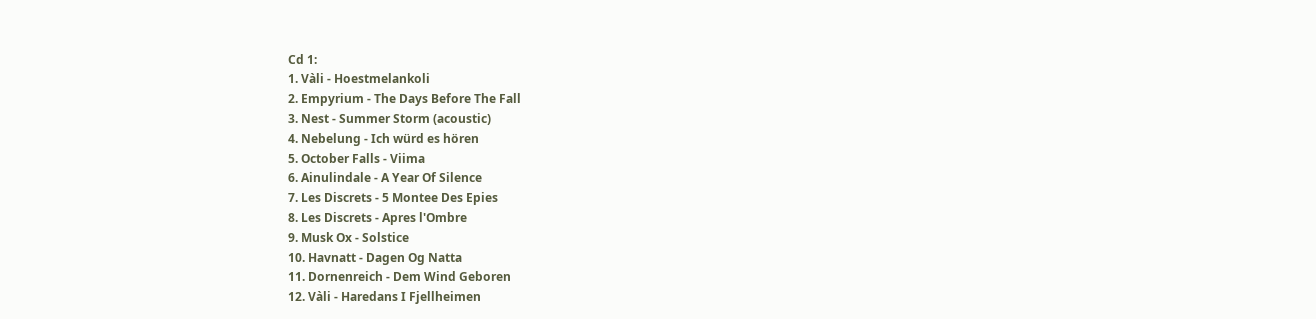Cd 1:
1. Vàli - Hoestmelankoli
2. Empyrium - The Days Before The Fall
3. Nest - Summer Storm (acoustic)
4. Nebelung - Ich würd es hören
5. October Falls - Viima
6. Ainulindale - A Year Of Silence
7. Les Discrets - 5 Montee Des Epies
8. Les Discrets - Apres l'Ombre
9. Musk Ox - Solstice
10. Havnatt - Dagen Og Natta
11. Dornenreich - Dem Wind Geboren
12. Vàli - Haredans I Fjellheimen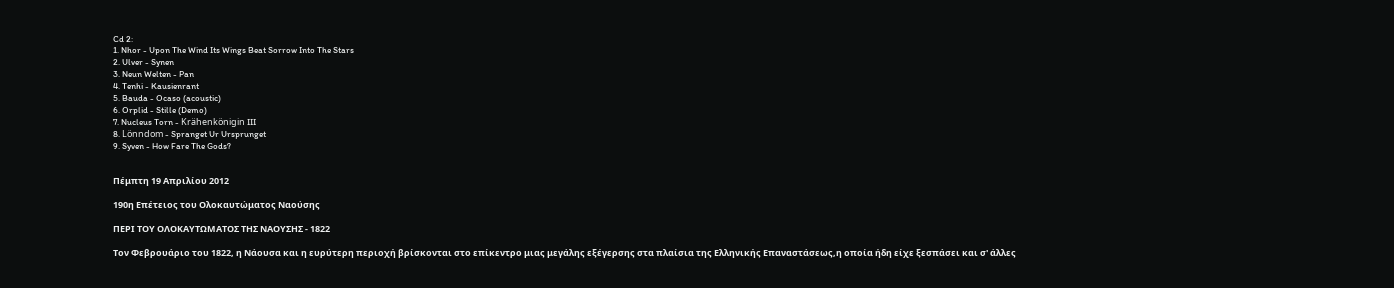Cd 2:
1. Nhor - Upon The Wind Its Wings Beat Sorrow Into The Stars
2. Ulver - Synen
3. Neun Welten - Pan
4. Tenhi - Kausienrant
5. Bauda - Ocaso (acoustic)
6. Orplid - Stille (Demo)
7. Nucleus Torn - Krähenkönigin III
8. Lönndom - Spranget Ur Ursprunget
9. Syven - How Fare The Gods?


Πέμπτη 19 Απριλίου 2012

190η Επέτειος του Ολοκαυτώματος Ναούσης

ΠΕΡΙ ΤΟΥ ΟΛΟΚΑΥΤΩΜΑΤΟΣ ΤΗΣ ΝΑΟΥΣΗΣ - 1822

Τον Φεβρουάριο του 1822, η Νάουσα και η ευρύτερη περιοχή βρίσκονται στο επίκεντρο μιας μεγάλης εξέγερσης στα πλαίσια της Ελληνικής Επαναστάσεως,η οποία ήδη είχε ξεσπάσει και σ' άλλες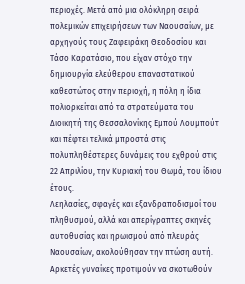περιοχές. Μετά από μια ολόκληρη σειρά πολεμικών επιχειρήσεων των Ναουσαίων, με αρχηγούς τους Ζαφειράκη Θεοδοσίου και Τάσο Καρατάσιο, που είχαν στόχο την δημιουργία ελεύθερου επαναστατικού καθεστώτος στην περιοχή, η πόλη η ίδια πολιορκείται από τα στρατεύματα του Διοικητή της Θεσσαλονίκης Εμπού Λουμπούτ και πέφτει τελικά μπροστά στις πολυπληθέστερες δυνάμεις του εχθρού στις 22 Απριλίου, την Κυριακή του Θωμά, του ίδιου έτους.
Λεηλασίες, σφαγές και εξανδραποδισμοί του πληθυσμού, αλλά και απερίγραπτες σκηνές αυτοθυσίας και ηρωισμού από πλευράς Ναουσαίων, ακολούθησαν την πτώση αυτή. Αρκετές γυναίκες προτιμούν να σκοτωθούν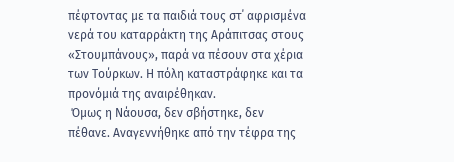πέφτοντας με τα παιδιά τους στ΄ αφρισμένα νερά του καταρράκτη της Αράπιτσας στους «Στουμπάνους», παρά να πέσουν στα χέρια των Τούρκων. Η πόλη καταστράφηκε και τα προνόμιά της αναιρέθηκαν.
 Όμως η Νάουσα, δεν σβήστηκε, δεν πέθανε. Αναγεννήθηκε από την τέφρα της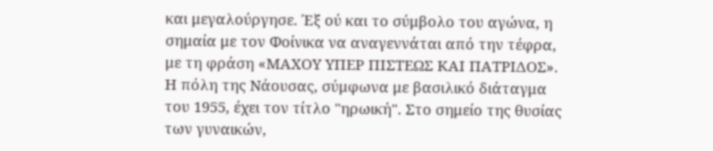και μεγαλούργησε. Έξ ού και το σύμβολο του αγώνα, η σημαία με τον Φοίνικα να αναγεννάται από την τέφρα, με τη φράση «ΜΑΧΟΥ ΥΠΕΡ ΠΙΣΤΕΩΣ ΚΑΙ ΠΑΤΡΙΔΟΣ».
Η πόλη της Νάουσας, σύμφωνα με βασιλικό διάταγμα του 1955, έχει τον τίτλο "ηρωική". Στο σημείο της θυσίας των γυναικών,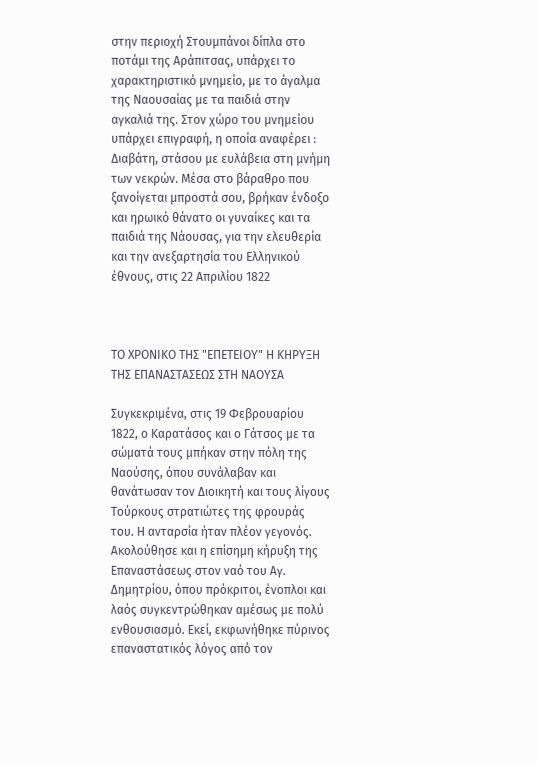στην περιοχή Στουμπάνοι δίπλα στο ποτάμι της Αράπιτσας, υπάρχει το χαρακτηριστικό μνημείο, με το άγαλμα της Ναουσαίας με τα παιδιά στην αγκαλιά της. Στον χώρο του μνημείου υπάρχει επιγραφή, η οποία αναφέρει : Διαβάτη, στάσου με ευλάβεια στη μνήμη των νεκρών. Μέσα στο βάραθρο που ξανοίγεται μπροστά σου, βρήκαν ένδοξο και ηρωικό θάνατο οι γυναίκες και τα παιδιά της Νάουσας, για την ελευθερία και την ανεξαρτησία του Ελληνικού έθνους, στις 22 Απριλίου 1822



ΤΟ ΧΡΟΝΙΚΟ ΤΗΣ "ΕΠΕΤΕΙΟΥ" Η ΚΗΡΥΞΗ ΤΗΣ ΕΠΑΝΑΣΤΑΣΕΩΣ ΣΤΗ ΝΑΟΥΣΑ

Συγκεκριμένα, στις 19 Φεβρουαρίου 1822, ο Καρατάσος και ο Γάτσος με τα σώματά τους μπήκαν στην πόλη της Ναούσης, όπου συνάλαβαν και θανάτωσαν τον Διοικητή και τους λίγους Τούρκους στρατιώτες της φρουράς του. Η ανταρσία ήταν πλέον γεγονός. Ακολούθησε και η επίσημη κήρυξη της Επαναστάσεως στον ναό του Αγ. Δημητρίου, όπου πρόκριτοι, ένοπλοι και λαός συγκεντρώθηκαν αμέσως με πολύ ενθουσιασμό. Εκεί, εκφωνήθηκε πύρινος επαναστατικός λόγος από τον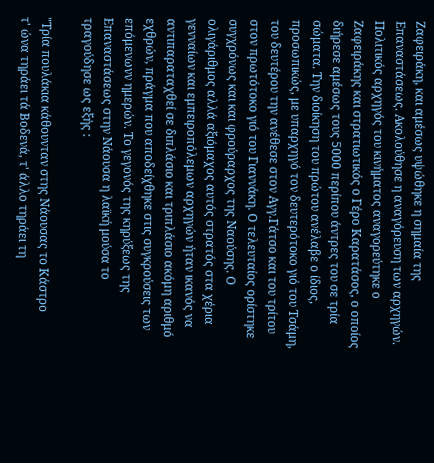Ζαφειράκη, και αμέσως υψώθηκε η σημαία της Επαναστάσεως. Ακολούθησε η αναγόρευση των αρχηγών. Πολιτικός αρχηγός του κινήματος αναγορεύτηκε ο Ζαφειράκης και στρατιωτικός ο Γέρο Καρατάσος, ο οποίος διήρεσε αμέσως τους 5000 περίπου άντρες του σε τρία σώματα. Την διοίκηση του πρώτου ανέλαβε ο ίδιος, προσωπικώς, με υπαρχηγό τον δευτερότοκο γιό του Τσάμη, του δευτέρου την ανέθεσε στον Αγγ.Γάτσο και του τρίτου στον πρωτότοκο γιό του Γιαννάκη. Ο τελευταίος ορίστηκε συγχρόνως και και φρούραρχος της Ναούσης. Ο ολιγάριθμος αλλά αξιόμαχος αυτός στρατός στα χέρια γενναίων και εμπειροπόλεμων αρχηγών ήταν ικανός να αντιπαραταχθεί σε διπλάσιο και τριπλάσιο ακόμη αριθμό εχθρών, πράγμα που αποδείχθηκε στις συγκρούσεις των επόμενωνν ημερών. Το γεγονός της κηρύξεως της Επαναστάσεως στην Νάουσα η λαϊκή μούσα το τραγούδησε ως εξής :

"Τρία πουλάκια κάθουνταν στης Νάουσας το Κάστρο
τ' ώνα τηράει τά Βοδενά, τ' άλλο τηράει τη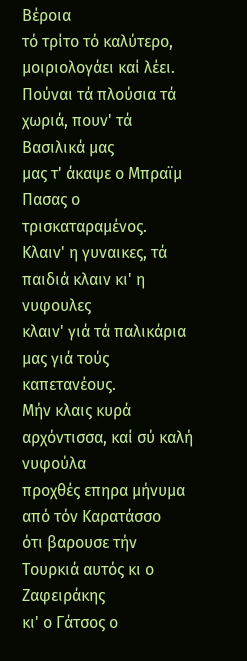Βέροια
τό τρίτο τό καλύτερο, μοιριολογάει καί λέει.
Πούναι τά πλούσια τά χωριά, πουν' τά Βασιλικά μας
μας τ' άκαψε ο Μπραϊμ Πασας ο τρισκαταραμένος.
Κλαιν' η γυναικες, τά παιδιά κλαιν κι' η νυφουλες
κλαιν' γιά τά παλικάρια μας γιά τούς καπετανέους.
Μήν κλαις κυρά αρχόντισσα, καί σύ καλή νυφούλα
προχθές επηρα μήνυμα από τόν Καρατάσσο
ότι βαρουσε τήν Τουρκιά αυτός κι ο Ζαφειράκης
κι' ο Γάτσος ο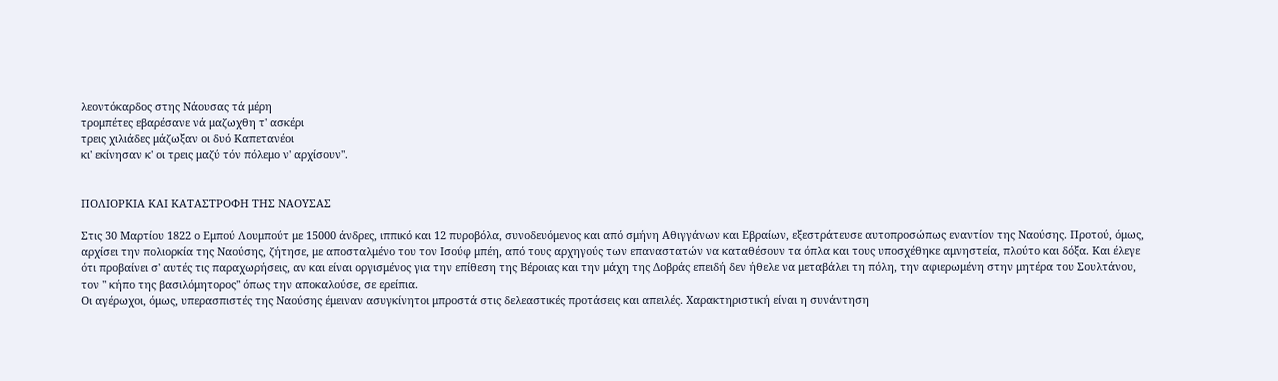λεοντόκαρδος στης Νάουσας τά μέρη
τρομπέτες εβαρέσανε νά μαζωχθη τ' ασκέρι
τρεις χιλιάδες μάζωξαν οι δυό Καπετανέοι
κι' εκίνησαν κ' οι τρεις μαζύ τόν πόλεμο ν' αρχίσουν".


ΠΟΛΙΟΡΚΙΑ ΚΑΙ ΚΑΤΑΣΤΡΟΦΗ ΤΗΣ ΝΑΟΥΣΑΣ

Στις 30 Μαρτίου 1822 ο Εμπού Λουμπούτ με 15000 άνδρες, ιππικό και 12 πυροβόλα, συνοδευόμενος και από σμήνη Αθιγγάνων και Εβραίων, εξεστράτευσε αυτοπροσώπως εναντίον της Ναούσης. Προτού, όμως, αρχίσει την πολιορκία της Ναούσης, ζήτησε, με αποσταλμένο του τον Ισούφ μπέη, από τους αρχηγούς των επαναστατών να καταθέσουν τα όπλα και τους υποσχέθηκε αμνηστεία, πλούτο και δόξα. Και έλεγε ότι προβαίνει σ' αυτές τις παραχωρήσεις, αν και είναι οργισμένος για την επίθεση της Βέροιας και την μάχη της Δοβράς επειδή δεν ήθελε να μεταβάλει τη πόλη, την αφιερωμένη στην μητέρα του Σουλτάνου, τον " κήπο της βασιλόμητορος" όπως την αποκαλούσε, σε ερείπια.
Οι αγέρωχοι, όμως, υπερασπιστές της Ναούσης έμειναν ασυγκίνητοι μπροστά στις δελεαστικές προτάσεις και απειλές. Χαρακτηριστική είναι η συνάντηση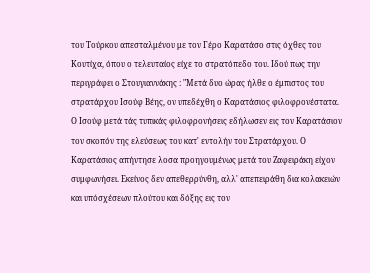του Τούρκου απεσταλμένου με τον Γέρο Καρατάσο στις όχθες του Κουτίχα, όπου ο τελευταίος είχε το στρατόπεδο του. Ιδού πως την περιγράφει ο Στουγιαννάκης : "Μετά δυο ώρας ήλθε ο έμπιστος του στρατάρχου Ισούφ Βέης, ον υπεδέχθη ο Καρατάσιος φιλοφρονέστατα. Ο Ισούφ μετά τάς τυπικάς φιλοφρονήσεις εδήλωσεν εις τον Καρατάσιον τον σκοπόν της ελεύσεως του κατ' εντολήν του Στρατάρχου. Ο Καρατάσιος απήντησε λοσα προηγουμένως μετά του Ζαφειράκη είχον συμφωνήσει. Εκείνος δεν απεθερρύνθη, αλλ' απεπειράθη δια κολακειών και υπόσχέσεων πλούτου και δόξης εις τον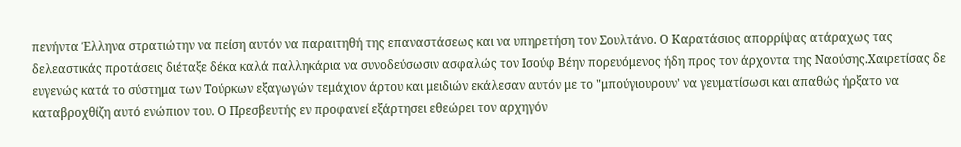πενήντα Έλληνα στρατιώτην να πείση αυτόν να παραιτηθή της επαναστάσεως και να υπηρετήση τον Σουλτάνο. Ο Καρατάσιος απορρίψας ατάραχως τας δελεαστικάς προτάσεις διέταξε δέκα καλά παλληκάρια να συνοδεύσωσιν ασφαλώς τον Ισούφ Βέην πορευόμενος ήδη προς τον άρχοντα της Ναούσης.Χαιρετίσας δε ευγενώς κατά το σύστημα των Τούρκων εξαγωγών τεμάχιον άρτου και μειδιών εκάλεσαν αυτόν με το "μπούγιουρουν' να γευματίσωσι και απαθώς ήρξατο να καταβροχθίζη αυτό ενώπιον του. Ο Πρεσβευτής εν προφανεί εξάρτησει εθεώρει τον αρχηγόν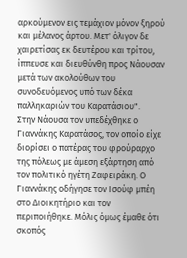αρκούμενον εις τεμάχιον μόνον ξηρού και μέλανος άρτου. Μετ' όλιγον δε χαιρετίσας εκ δευτέρου και τρίτου, ίππευσε και διευθύνθη προς Νάουσαν μετά των ακολούθων του συνοδευόμενος υπό των δέκα παλληκαριών του Καρατάσιου".
Στην Νάουσα τον υπεδέχθηκε ο Γιαννάκης Καρατάσος, τον οποίο είχε διορίσει ο πατέρας του φρούραρχο της πόλεως με άμεση εξάρτηση από τον πολιτικό ηγέτη Ζαφειράκη. Ο Γιαννάκης οδήγησε τον Ισούφ μπέη στο Διοικητήριο και τον περιποιήθηκε. Μόλις όμως έμαθε ότι σκοπός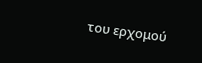του ερχομού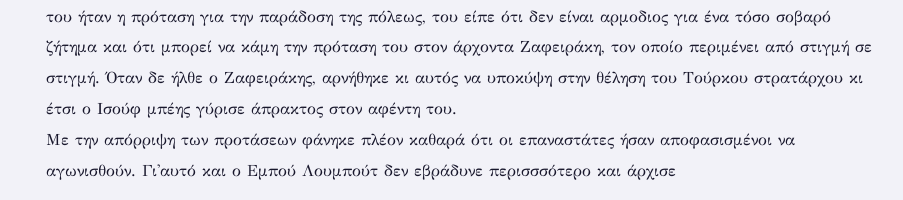του ήταν η πρόταση για την παράδοση της πόλεως, του είπε ότι δεν είναι αρμοδιος για ένα τόσο σοβαρό ζήτημα και ότι μπορεί να κάμη την πρόταση του στον άρχοντα Ζαφειράκη, τον οποίο περιμένει από στιγμή σε στιγμή. Όταν δε ήλθε ο Ζαφειράκης, αρνήθηκε κι αυτός να υποκύψη στην θέληση του Τούρκου στρατάρχου κι έτσι ο Ισούφ μπέης γύρισε άπρακτος στον αφέντη του.
Με την απόρριψη των προτάσεων φάνηκε πλέον καθαρά ότι οι επαναστάτες ήσαν αποφασισμένοι να αγωνισθούν. Γι'αυτό και ο Εμπού Λουμπούτ δεν εβράδυνε περισσσότερο και άρχισε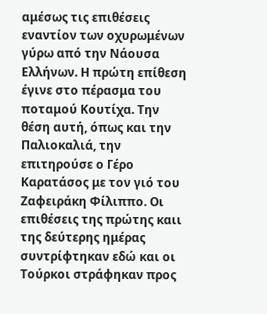αμέσως τις επιθέσεις εναντίον των οχυρωμένων γύρω από την Νάουσα Ελλήνων. Η πρώτη επίθεση έγινε στο πέρασμα του ποταμού Κουτίχα. Την θέση αυτή, όπως και την Παλιοκαλιά, την επιτηρούσε ο Γέρο Καρατάσος με τον γιό του Ζαφειράκη Φίλιππο. Οι επιθέσεις της πρώτης καιι της δεύτερης ημέρας συντρίφτηκαν εδώ και οι Τούρκοι στράφηκαν προς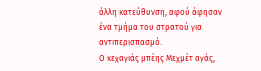άλλη κατεύθυνση, αφού άφησαν ένα τμήμα του στρατού για αντιπερισπασμό.
Ο κεχαγιάς μπέης Μεχμέτ αγάς,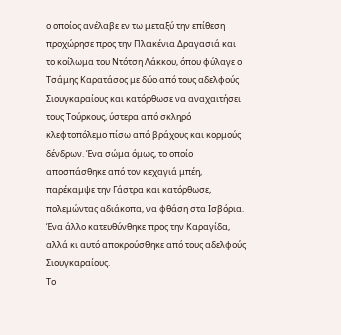ο οποίος ανέλαβε εν τω μεταξύ την επίθεση προχώρησε προς την Πλακένια Δραγασιά και το κοίλωμα του Ντότση Λάκκου, όπου φύλαγε ο Τσάμης Καρατάσος με δύο από τους αδελφούς Σιουγκαραίους και κατόρθωσε να αναχαιτήσει τους Τούρκους, ύστερα από σκληρό κλεφτοπόλεμο πίσω από βράχους και κορμούς δένδρων. Ένα σώμα όμως, το οποίο αποσπάσθηκε από τον κεχαγιά μπέη, παρέκαμψε την Γάστρα και κατόρθωσε, πολεμώντας αδιάκοπα, να φθάση στα Ισβόρια. Ένα άλλο κατευθύνθηκε προς την Καραγίδα, αλλά κι αυτό αποκρούσθηκε από τους αδελφούς Σιουγκαραίους.
Το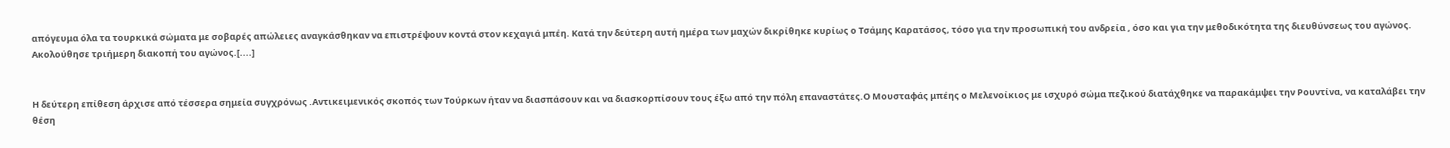απόγευμα όλα τα τουρκικά σώματα με σοβαρές απώλειες αναγκάσθηκαν να επιστρέψουν κοντά στον κεχαγιά μπέη. Κατά την δεύτερη αυτή ημέρα των μαχών δικρίθηκε κυρίως ο Τσάμης Καρατάσος, τόσο για την προσωπική του ανδρεία , όσο και για την μεθοδικότητα της διευθύνσεως του αγώνος. Ακολούθησε τριήμερη διακοπή του αγώνος.[....]


Η δεύτερη επίθεση άρχισε από τέσσερα σημεία συγχρόνως .Αντικειμενικός σκοπός των Τούρκων ήταν να διασπάσουν και να διασκορπίσουν τους έξω από την πόλη επαναστάτες.Ο Μουσταφάς μπέης ο Μελενοίκιος με ισχυρό σώμα πεζικού διατάχθηκε να παρακάμψει την Ρουντίνα, να καταλάβει την θέση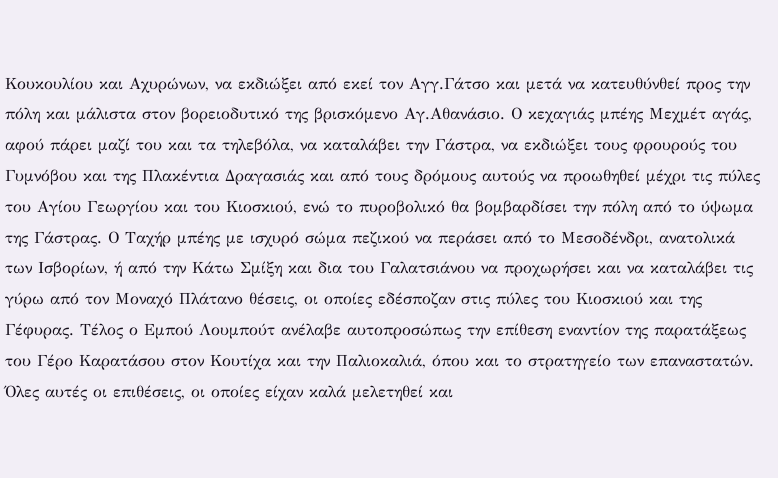Κουκουλίου και Αχυρώνων, να εκδιώξει από εκεί τον Αγγ.Γάτσο και μετά να κατευθύνθεί προς την πόλη και μάλιστα στον βορειοδυτικό της βρισκόμενο Αγ.Αθανάσιο. Ο κεχαγιάς μπέης Μεχμέτ αγάς, αφού πάρει μαζί του και τα τηλεβόλα, να καταλάβει την Γάστρα, να εκδιώξει τους φρουρούς του Γυμνόβου και της Πλακέντια Δραγασιάς και από τους δρόμους αυτούς να προωθηθεί μέχρι τις πύλες του Αγίου Γεωργίου και του Κιοσκιού, ενώ το πυροβολικό θα βομβαρδίσει την πόλη από το ύψωμα της Γάστρας. Ο Ταχήρ μπέης με ισχυρό σώμα πεζικού να περάσει από το Μεσοδένδρι, ανατολικά των Ισβορίων, ή από την Κάτω Σμίξη και δια του Γαλατσιάνου να προχωρήσει και να καταλάβει τις γύρω από τον Μοναχό Πλάτανο θέσεις, οι οποίες εδέσποζαν στις πύλες του Κιοσκιού και της Γέφυρας. Τέλος ο Εμπού Λουμπούτ ανέλαβε αυτοπροσώπως την επίθεση εναντίον της παρατάξεως του Γέρο Καρατάσου στον Κουτίχα και την Παλιοκαλιά, όπου και το στρατηγείο των επαναστατών.
Όλες αυτές οι επιθέσεις, οι οποίες είχαν καλά μελετηθεί και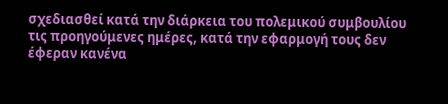σχεδιασθεί κατά την διάρκεια του πολεμικού συμβουλίου τις προηγούμενες ημέρες, κατά την εφαρμογή τους δεν έφεραν κανένα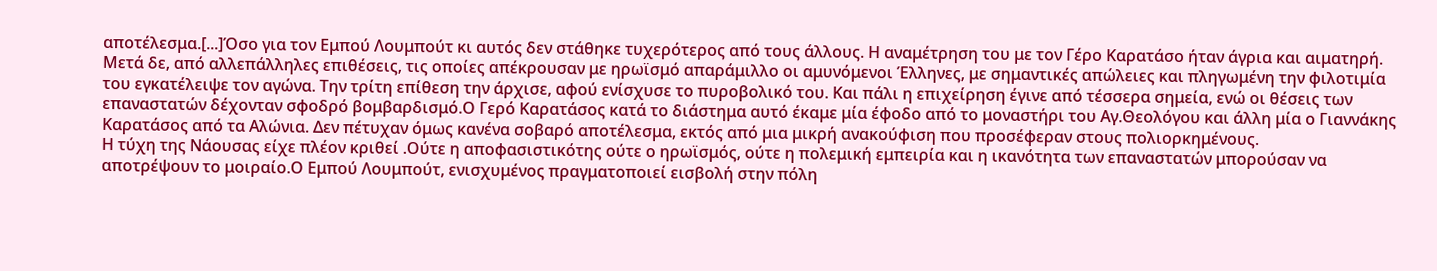αποτέλεσμα.[...]Όσο για τον Εμπού Λουμπούτ κι αυτός δεν στάθηκε τυχερότερος από τους άλλους. Η αναμέτρηση του με τον Γέρο Καρατάσο ήταν άγρια και αιματηρή. Μετά δε, από αλλεπάλληλες επιθέσεις, τις οποίες απέκρουσαν με ηρωϊσμό απαράμιλλο οι αμυνόμενοι Έλληνες, με σημαντικές απώλειες και πληγωμένη την φιλοτιμία του εγκατέλειψε τον αγώνα. Την τρίτη επίθεση την άρχισε, αφού ενίσχυσε το πυροβολικό του. Και πάλι η επιχείρηση έγινε από τέσσερα σημεία, ενώ οι θέσεις των επαναστατών δέχονταν σφοδρό βομβαρδισμό.Ο Γερό Καρατάσος κατά το διάστημα αυτό έκαμε μία έφοδο από το μοναστήρι του Αγ.Θεολόγου και άλλη μία ο Γιαννάκης Καρατάσος από τα Αλώνια. Δεν πέτυχαν όμως κανένα σοβαρό αποτέλεσμα, εκτός από μια μικρή ανακούφιση που προσέφεραν στους πολιορκημένους.
Η τύχη της Νάουσας είχε πλέον κριθεί .Ούτε η αποφασιστικότης ούτε ο ηρωϊσμός, ούτε η πολεμική εμπειρία και η ικανότητα των επαναστατών μπορούσαν να αποτρέψουν το μοιραίο.Ο Εμπού Λουμπούτ, ενισχυμένος πραγματοποιεί εισβολή στην πόλη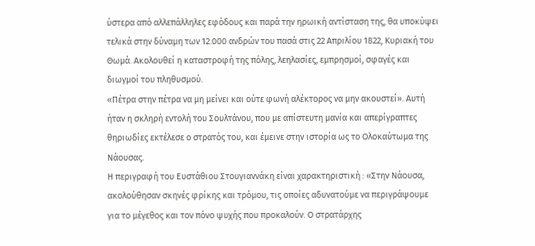ύστερα από αλλεπάλληλες εφόδους και παρά την ηρωική αντίσταση της, θα υποκύψει τελικά στην δύναμη των 12.000 ανδρών του πασά στις 22 Απριλίου 1822, Κυριακή του Θωμά. Ακολουθεί η καταστροφή της πόλης, λεηλασίες, εμπρησμοί, σφαγές και διωγμοί του πληθυσμού.
«Πέτρα στην πέτρα να μη μείνει και ούτε φωνή αλέκτορος να μην ακουστεί». Αυτή ήταν η σκληρή εντολή του Σουλτάνου, που με απίστευτη μανία και απερίγραπτες θηριωδίες εκτέλεσε ο στρατός του, και έμεινε στην ιστορία ως το Ολοκαύτωμα της Νάουσας.
Η περιγραφή του Ευστάθιου Στουγιαννάκη είναι χαρακτηριστική : «Στην Νάουσα, ακολούθησαν σκηνές φρίκης και τρόμου, τις οποίες αδυνατούμε να περιγράψουμε για το μέγεθος και τον πόνο ψυχής που προκαλούν. Ο στρατάρχης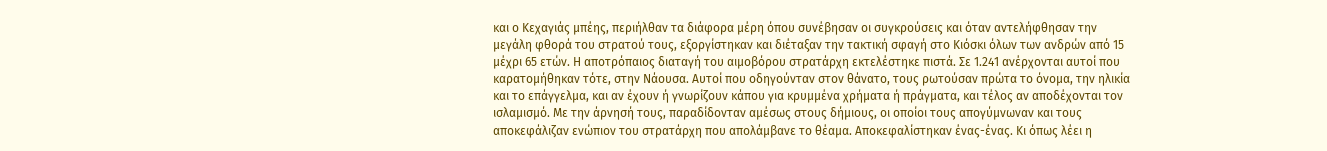και ο Κεχαγιάς μπέης, περιήλθαν τα διάφορα μέρη όπου συνέβησαν οι συγκρούσεις και όταν αντελήφθησαν την μεγάλη φθορά του στρατού τους, εξοργίστηκαν και διέταξαν την τακτική σφαγή στο Κιόσκι όλων των ανδρών από 15 μέχρι 65 ετών. Η αποτρόπαιος διαταγή του αιμοβόρου στρατάρχη εκτελέστηκε πιστά. Σε 1.241 ανέρχονται αυτοί που καρατομήθηκαν τότε, στην Νάουσα. Αυτοί που οδηγούνταν στον θάνατο, τους ρωτούσαν πρώτα το όνομα, την ηλικία και το επάγγελμα, και αν έχουν ή γνωρίζουν κάπου για κρυμμένα χρήματα ή πράγματα, και τέλος αν αποδέχονται τον ισλαμισμό. Με την άρνησή τους, παραδίδονταν αμέσως στους δήμιους, οι οποίοι τους απογύμνωναν και τους αποκεφάλιζαν ενώπιον του στρατάρχη που απολάμβανε το θέαμα. Αποκεφαλίστηκαν ένας-ένας. Κι όπως λέει η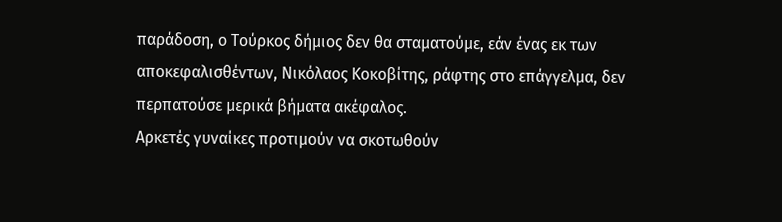παράδοση, ο Τούρκος δήμιος δεν θα σταματούμε, εάν ένας εκ των αποκεφαλισθέντων, Νικόλαος Κοκοβίτης, ράφτης στο επάγγελμα, δεν περπατούσε μερικά βήματα ακέφαλος.
Αρκετές γυναίκες προτιμούν να σκοτωθούν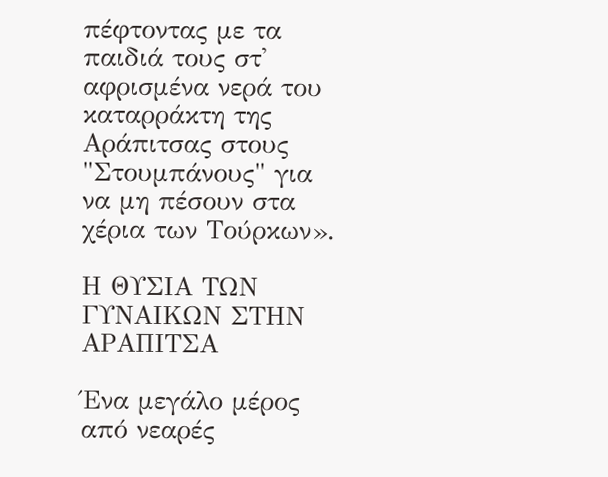πέφτοντας με τα παιδιά τους στ' αφρισμένα νερά του καταρράκτη της Αράπιτσας στους "Στουμπάνους" για να μη πέσουν στα χέρια των Τούρκων».

Η ΘΥΣΙΑ ΤΩΝ ΓΥΝΑΙΚΩΝ ΣΤΗΝ ΑΡΑΠΙΤΣΑ

Ένα μεγάλο μέρος από νεαρές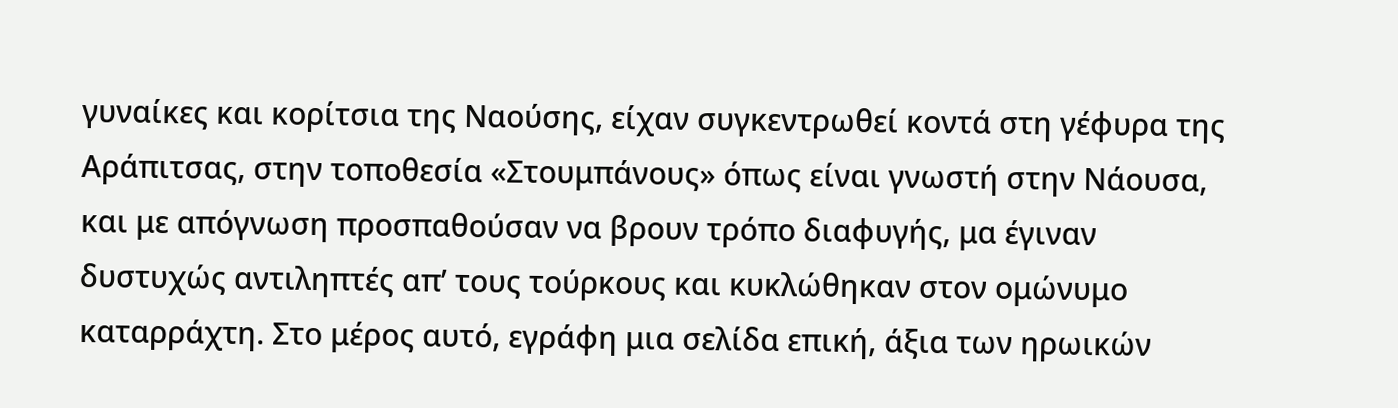γυναίκες και κορίτσια της Ναούσης, είχαν συγκεντρωθεί κοντά στη γέφυρα της Αράπιτσας, στην τοποθεσία «Στουμπάνους» όπως είναι γνωστή στην Νάουσα, και με απόγνωση προσπαθούσαν να βρουν τρόπο διαφυγής, μα έγιναν δυστυχώς αντιληπτές απ’ τους τούρκους και κυκλώθηκαν στον ομώνυμο καταρράχτη. Στο μέρος αυτό, εγράφη μια σελίδα επική, άξια των ηρωικών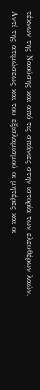τέκνων της Ναούσης και από τις σπάνιες στην ιστορία των ελευθέρων λαών.
Αντί της ατιμώσεως και του εξισλαμισμού οι μητέρες και οι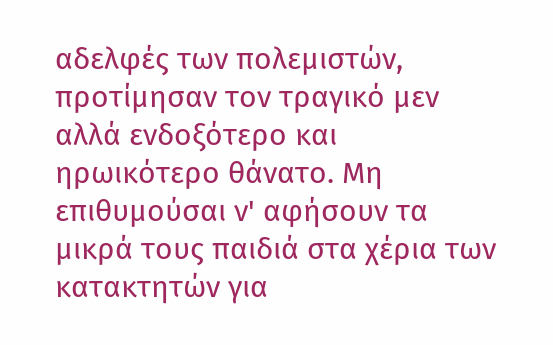αδελφές των πολεμιστών, προτίμησαν τον τραγικό μεν αλλά ενδοξότερο και ηρωικότερο θάνατο. Μη επιθυμούσαι ν' αφήσουν τα μικρά τους παιδιά στα χέρια των κατακτητών για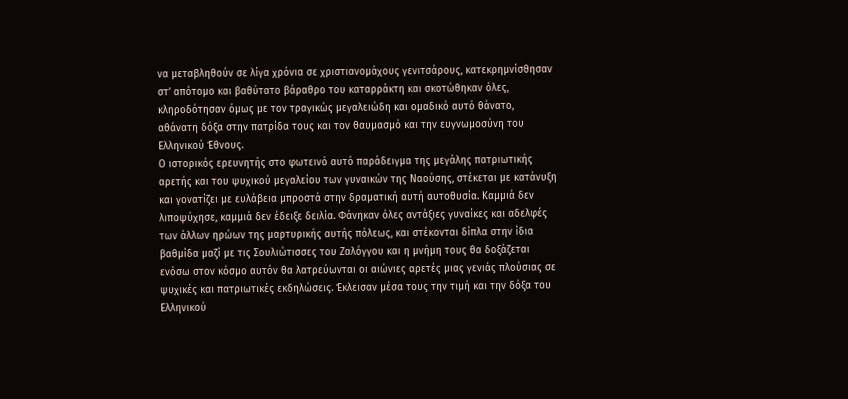να μεταβληθούν σε λίγα χρόνια σε χριστιανομάχους γενιτσάρους, κατεκρημνίσθησαν στ’ απότομο και βαθύτατο βάραθρο του καταρράκτη και σκοτώθηκαν όλες, κληροδότησαν όμως με τον τραγικώς μεγαλειώδη και ομαδικό αυτό θάνατο, αθάνατη δόξα στην πατρίδα τους και τον θαυμασμό και την ευγνωμοσύνη του Ελληνικού Έθνους.
Ο ιστορικός ερευνητής στο φωτεινό αυτό παράδειγμα της μεγάλης πατριωτικής αρετής και του ψυχικού μεγαλείου των γυναικών της Ναούσης, στέκεται με κατάνυξη και γονατίζει με ευλάβεια μπροστά στην δραματική αυτή αυτοθυσία. Καμμιά δεν λιποψύχησε, καμμιά δεν έδειξε δειλία. Φάνηκαν όλες αντάξιες γυναίκες και αδελφές των άλλων ηρώων της μαρτυρικής αυτής πόλεως, και στέκονται δίπλα στην ίδια βαθμίδα μαζί με τις Σουλιώτισσες του Ζαλόγγου και η μνήμη τους θα δοξάζεται ενόσω στον κόσμο αυτόν θα λατρεύωνται οι αιώνιες αρετές μιας γενιάς πλούσιας σε ψυχικές και πατριωτικές εκδηλώσεις. Έκλεισαν μέσα τους την τιμή και την δόξα του Ελληνικού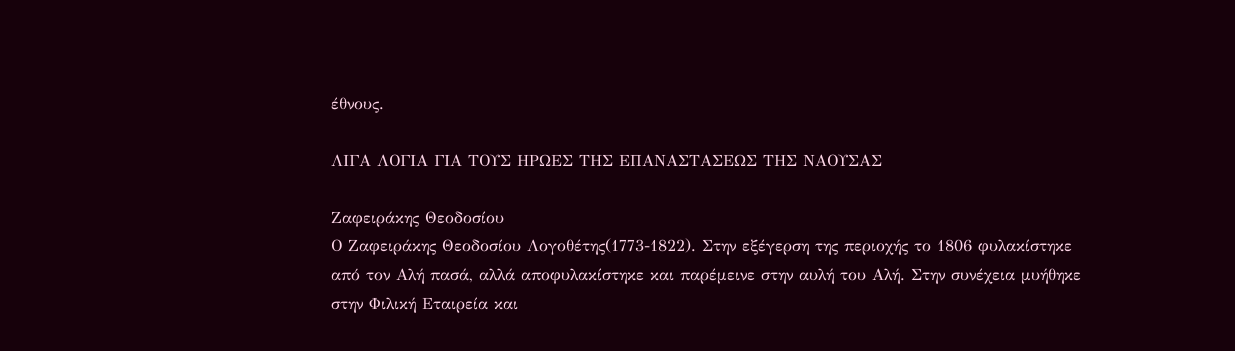έθνους.

ΛΙΓΑ ΛΟΓΙΑ ΓΙΑ ΤΟΥΣ ΗΡΩΕΣ ΤΗΣ ΕΠΑΝΑΣΤΑΣΕΩΣ ΤΗΣ ΝΑΟΥΣΑΣ

Ζαφειράκης Θεοδοσίου
Ο Ζαφειράκης Θεοδοσίου Λογοθέτης(1773-1822). Στην εξέγερση της περιοχής το 1806 φυλακίστηκε από τον Αλή πασά, αλλά αποφυλακίστηκε και παρέμεινε στην αυλή του Αλή. Στην συνέχεια μυήθηκε στην Φιλική Εταιρεία και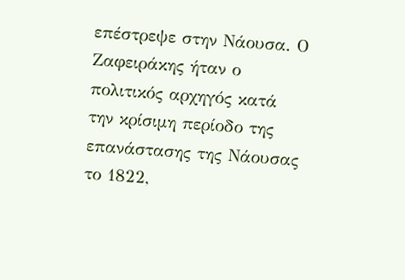επέστρεψε στην Νάουσα. Ο Ζαφειράκης ήταν ο πολιτικός αρχηγός κατά την κρίσιμη περίοδο της επανάστασης της Νάουσας το 1822,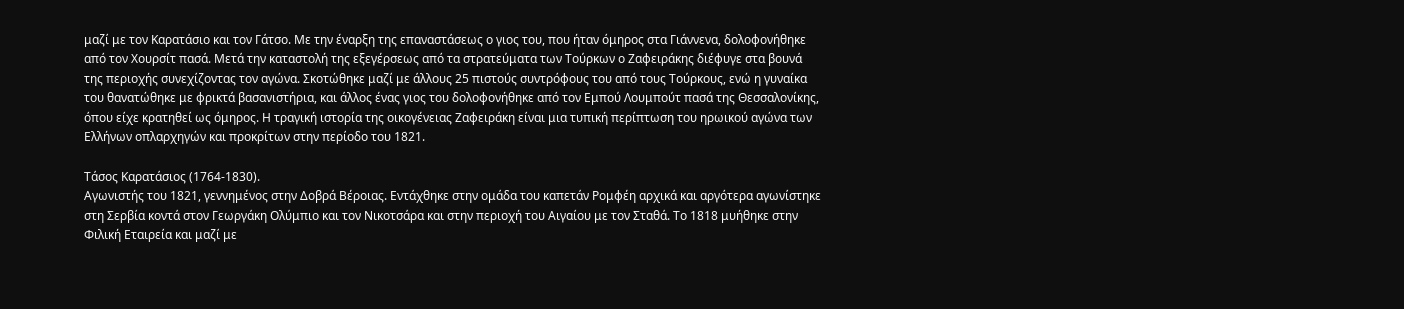μαζί με τον Καρατάσιο και τον Γάτσο. Με την έναρξη της επαναστάσεως ο γιος του, που ήταν όμηρος στα Γιάννενα, δολοφονήθηκε από τον Χουρσίτ πασά. Μετά την καταστολή της εξεγέρσεως από τα στρατεύματα των Τούρκων ο Ζαφειράκης διέφυγε στα βουνά της περιοχής συνεχίζοντας τον αγώνα. Σκοτώθηκε μαζί με άλλους 25 πιστούς συντρόφους του από τους Τούρκους, ενώ η γυναίκα του θανατώθηκε με φρικτά βασανιστήρια, και άλλος ένας γιος του δολοφονήθηκε από τον Εμπού Λουμπούτ πασά της Θεσσαλονίκης, όπου είχε κρατηθεί ως όμηρος. Η τραγική ιστορία της οικογένειας Ζαφειράκη είναι μια τυπική περίπτωση του ηρωικού αγώνα των Ελλήνων οπλαρχηγών και προκρίτων στην περίοδο του 1821.

Τάσος Καρατάσιος (1764-1830).
Αγωνιστής του 1821, γεννημένος στην Δοβρά Βέροιας. Εντάχθηκε στην ομάδα του καπετάν Ρομφέη αρχικά και αργότερα αγωνίστηκε στη Σερβία κοντά στον Γεωργάκη Ολύμπιο και τον Νικοτσάρα και στην περιοχή του Αιγαίου με τον Σταθά. Το 1818 μυήθηκε στην Φιλική Εταιρεία και μαζί με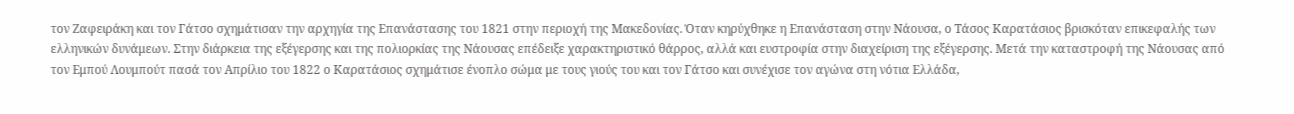τον Ζαφειράκη και τον Γάτσο σχημάτισαν την αρχηγία της Επανάστασης του 1821 στην περιοχή της Μακεδονίας. Όταν κηρύχθηκε η Επανάσταση στην Νάουσα, ο Τάσος Καρατάσιος βρισκόταν επικεφαλής των ελληνικών δυνάμεων. Στην διάρκεια της εξέγερσης και της πολιορκίας της Νάουσας επέδειξε χαρακτηριστικό θάρρος, αλλά και ευστροφία στην διαχείριση της εξέγερσης. Μετά την καταστροφή της Νάουσας από τον Εμπού Λουμπούτ πασά τον Απρίλιο του 1822 ο Καρατάσιος σχημάτισε ένοπλο σώμα με τους γιούς του και τον Γάτσο και συνέχισε τον αγώνα στη νότια Ελλάδα,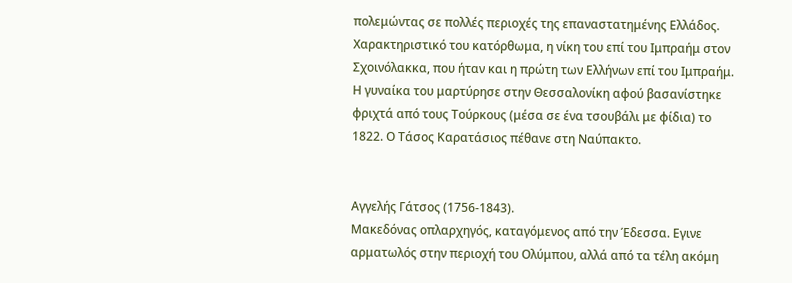πολεμώντας σε πολλές περιοχές της επαναστατημένης Ελλάδος. Χαρακτηριστικό του κατόρθωμα, η νίκη του επί του Ιμπραήμ στον Σχοινόλακκα, που ήταν και η πρώτη των Ελλήνων επί του Ιμπραήμ. Η γυναίκα του μαρτύρησε στην Θεσσαλονίκη αφού βασανίστηκε φριχτά από τους Τούρκους (μέσα σε ένα τσουβάλι με φίδια) το 1822. Ο Τάσος Καρατάσιος πέθανε στη Ναύπακτο.


Αγγελής Γάτσος (1756-1843).
Μακεδόνας οπλαρχηγός, καταγόμενος από την Έδεσσα. Εγινε αρματωλός στην περιοχή του Ολύμπου, αλλά από τα τέλη ακόμη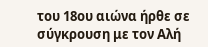του 18ου αιώνα ήρθε σε σύγκρουση με τον Αλή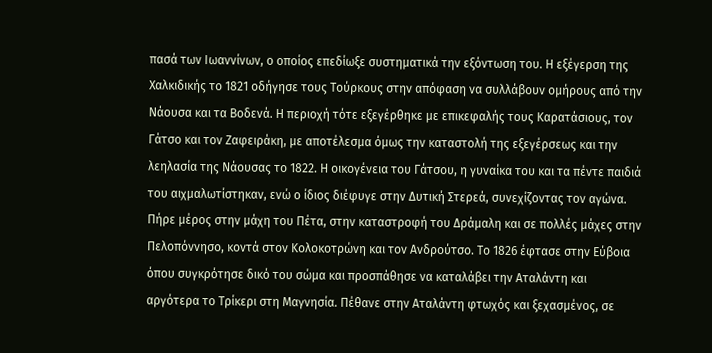πασά των Ιωαννίνων, ο οποίος επεδίωξε συστηματικά την εξόντωση του. Η εξέγερση της Χαλκιδικής το 1821 οδήγησε τους Τούρκους στην απόφαση να συλλάβουν ομήρους από την Νάουσα και τα Βοδενά. Η περιοχή τότε εξεγέρθηκε με επικεφαλής τους Καρατάσιους, τον Γάτσο και τον Ζαφειράκη, με αποτέλεσμα όμως την καταστολή της εξεγέρσεως και την λεηλασία της Νάουσας το 1822. Η οικογένεια του Γάτσου, η γυναίκα του και τα πέντε παιδιά του αιχμαλωτίστηκαν, ενώ ο ίδιος διέφυγε στην Δυτική Στερεά, συνεχίζοντας τον αγώνα. Πήρε μέρος στην μάχη του Πέτα, στην καταστροφή του Δράμαλη και σε πολλές μάχες στην Πελοπόννησο, κοντά στον Κολοκοτρώνη και τον Ανδρούτσο. Το 1826 έφτασε στην Εύβοια όπου συγκρότησε δικό του σώμα και προσπάθησε να καταλάβει την Αταλάντη και αργότερα το Τρίκερι στη Μαγνησία. Πέθανε στην Αταλάντη φτωχός και ξεχασμένος, σε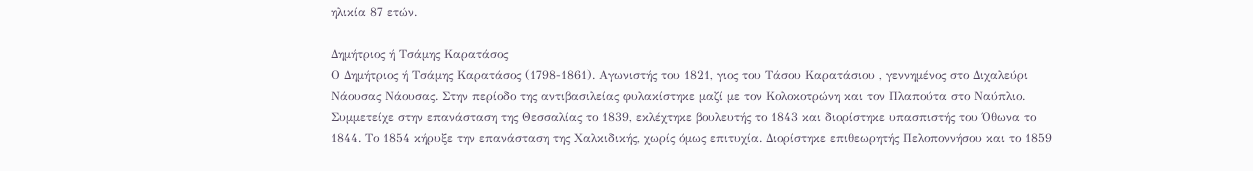ηλικία 87 ετών.

Δημήτριος ή Τσάμης Καρατάσος
Ο Δημήτριος ή Τσάμης Καρατάσος (1798-1861). Αγωνιστής του 1821, γιος του Τάσου Καρατάσιου , γεννημένος στο Διχαλεύρι Νάουσας Νάουσας. Στην περίοδο της αντιβασιλείας φυλακίστηκε μαζί με τον Κολοκοτρώνη και τον Πλαπούτα στο Ναύπλιο. Συμμετείχε στην επανάσταση της Θεσσαλίας το 1839, εκλέχτηκε βουλευτής το 1843 και διορίστηκε υπασπιστής του Όθωνα το 1844. Το 1854 κήρυξε την επανάσταση της Χαλκιδικής, χωρίς όμως επιτυχία. Διορίστηκε επιθεωρητής Πελοποννήσου και το 1859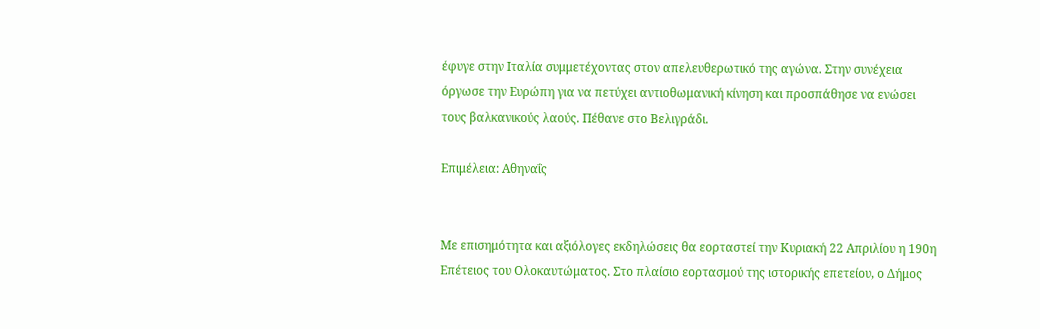έφυγε στην Ιταλία συμμετέχοντας στον απελευθερωτικό της αγώνα. Στην συνέχεια όργωσε την Ευρώπη για να πετύχει αντιοθωμανική κίνηση και προσπάθησε να ενώσει τους βαλκανικούς λαούς. Πέθανε στο Βελιγράδι.

Επιμέλεια: Αθηναΐς


Με επισημότητα και αξιόλογες εκδηλώσεις θα εορταστεί την Κυριακή 22 Απριλίου η 190η Επέτειος του Ολοκαυτώματος. Στο πλαίσιο εορτασμού της ιστορικής επετείου, ο Δήμος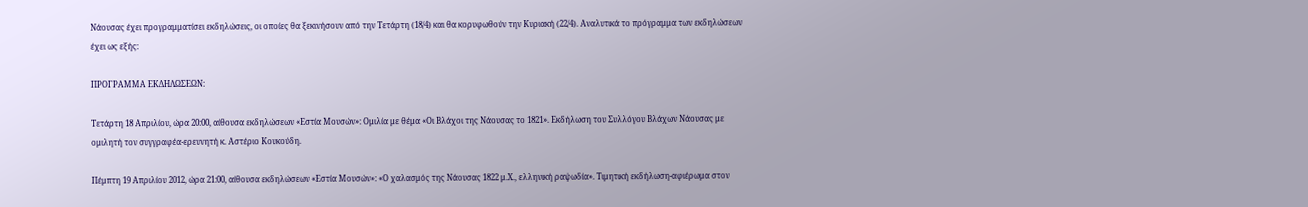Νάουσας έχει προγραμματίσει εκδηλώσεις, οι οποίες θα ξεκινήσουν από την Τετάρτη (18/4) και θα κορυφωθούν την Κυριακή (22/4). Αναλυτικά το πρόγραμμα των εκδηλώσεων έχει ως εξής:

ΠΡΟΓΡΑΜΜΑ ΕΚΔΗΛΩΣΕΩΝ:

Τετάρτη 18 Απριλίου, ώρα 20:00, αίθουσα εκδηλώσεων «Εστία Μουσών»: Ομιλία με θέμα «Οι Βλάχοι της Νάουσας το 1821». Εκδήλωση του Συλλόγου Βλάχων Νάουσας με ομιλητή τον συγγραφέα-ερευνητή κ. Αστέριο Κουκούδη.

Πέμπτη 19 Απριλίου 2012, ώρα 21:00, αίθουσα εκδηλώσεων «Εστία Μουσών»: «Ο χαλασμός της Νάουσας 1822 μ.Χ., ελληνική ραψωδία». Τιμητική εκδήλωση-αφιέρωμα στον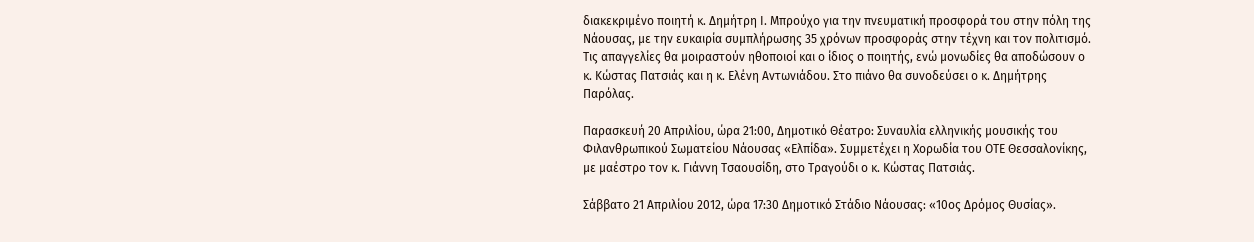διακεκριμένο ποιητή κ. Δημήτρη Ι. Μπρούχο για την πνευματική προσφορά του στην πόλη της Νάουσας, με την ευκαιρία συμπλήρωσης 35 χρόνων προσφοράς στην τέχνη και τον πολιτισμό. Τις απαγγελίες θα μοιραστούν ηθοποιοί και ο ίδιος ο ποιητής, ενώ μονωδίες θα αποδώσουν ο κ. Κώστας Πατσιάς και η κ. Ελένη Αντωνιάδου. Στο πιάνο θα συνοδεύσει ο κ. Δημήτρης Παρόλας.

Παρασκευή 20 Απριλίου, ώρα 21:00, Δημοτικό Θέατρο: Συναυλία ελληνικής μουσικής του Φιλανθρωπικού Σωματείου Νάουσας «Ελπίδα». Συμμετέχει η Χορωδία του ΟΤΕ Θεσσαλονίκης, με μαέστρο τον κ. Γιάννη Τσαουσίδη, στο Τραγούδι ο κ. Κώστας Πατσιάς.

Σάββατο 21 Απριλίου 2012, ώρα 17:30 Δημοτικό Στάδιο Νάουσας: «10ος Δρόμος Θυσίας».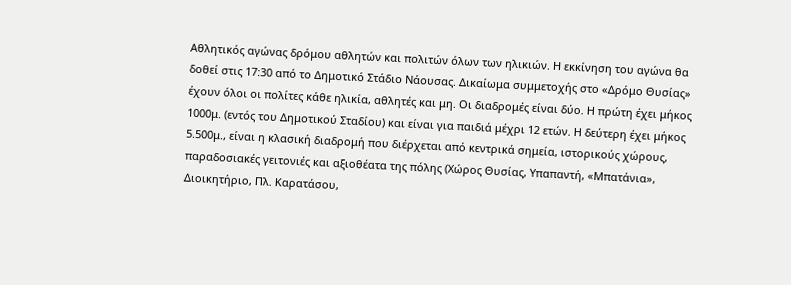Αθλητικός αγώνας δρόμου αθλητών και πολιτών όλων των ηλικιών. Η εκκίνηση του αγώνα θα δοθεί στις 17:30 από το Δημοτικό Στάδιο Νάουσας. Δικαίωμα συμμετοχής στο «Δρόμο Θυσίας» έχουν όλοι οι πολίτες κάθε ηλικία, αθλητές και μη. Οι διαδρομές είναι δύο. Η πρώτη έχει μήκος 1000μ. (εντός του Δημοτικού Σταδίου) και είναι για παιδιά μέχρι 12 ετών. Η δεύτερη έχει μήκος 5.500μ., είναι η κλασική διαδρομή που διέρχεται από κεντρικά σημεία, ιστορικούς χώρους, παραδοσιακές γειτονιές και αξιοθέατα της πόλης (Χώρος Θυσίας, Υπαπαντή, «Μπατάνια», Διοικητήριο, Πλ. Καρατάσου,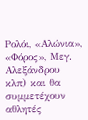Ρολόι, «Αλώνια», «Φόρος», Μεγ. Αλεξάνδρου κλπ) και θα συμμετέχουν αθλητές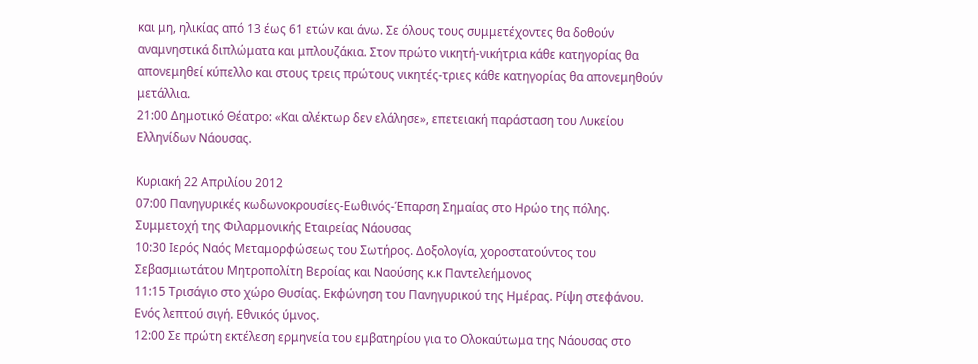και μη, ηλικίας από 13 έως 61 ετών και άνω. Σε όλους τους συμμετέχοντες θα δοθούν αναμνηστικά διπλώματα και μπλουζάκια. Στον πρώτο νικητή-νικήτρια κάθε κατηγορίας θα απονεμηθεί κύπελλο και στους τρεις πρώτους νικητές-τριες κάθε κατηγορίας θα απονεμηθούν μετάλλια.
21:00 Δημοτικό Θέατρο: «Και αλέκτωρ δεν ελάλησε», επετειακή παράσταση του Λυκείου Ελληνίδων Νάουσας.

Κυριακή 22 Απριλίου 2012
07:00 Πανηγυρικές κωδωνοκρουσίες-Εωθινός-Έπαρση Σημαίας στο Ηρώο της πόλης. Συμμετοχή της Φιλαρμονικής Εταιρείας Νάουσας
10:30 Ιερός Ναός Μεταμορφώσεως του Σωτήρος. Δοξολογία, χοροστατούντος του Σεβασμιωτάτου Μητροπολίτη Βεροίας και Ναούσης κ.κ Παντελεήμονος
11:15 Τρισάγιο στο χώρο Θυσίας. Εκφώνηση του Πανηγυρικού της Ημέρας. Ρίψη στεφάνου. Ενός λεπτού σιγή. Εθνικός ύμνος.
12:00 Σε πρώτη εκτέλεση ερμηνεία του εμβατηρίου για το Ολοκαύτωμα της Νάουσας στο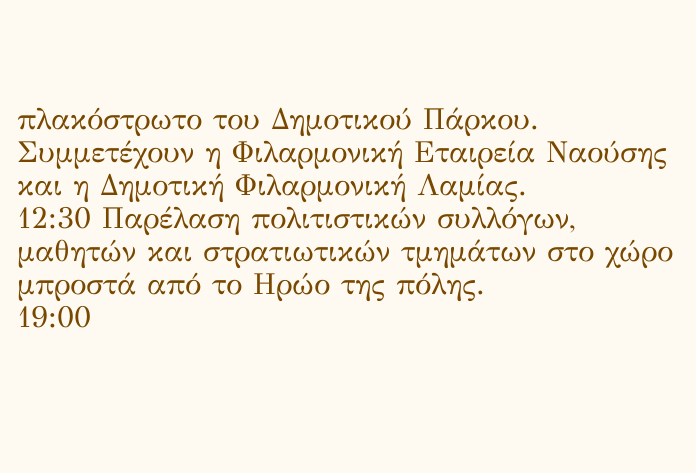πλακόστρωτο του Δημοτικού Πάρκου. Συμμετέχουν η Φιλαρμονική Εταιρεία Ναούσης και η Δημοτική Φιλαρμονική Λαμίας.
12:30 Παρέλαση πολιτιστικών συλλόγων, μαθητών και στρατιωτικών τμημάτων στο χώρο μπροστά από το Ηρώο της πόλης.
19:00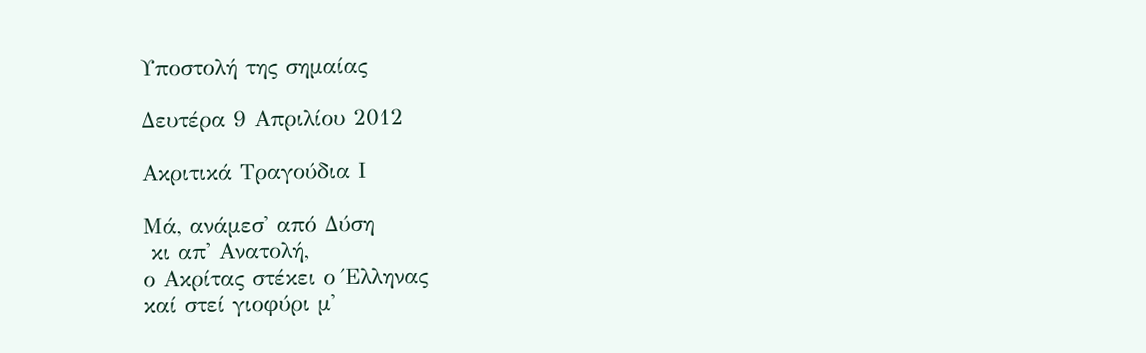Υποστολή της σημαίας

Δευτέρα 9 Απριλίου 2012

Ακριτικά Τραγούδια Ι

Μά, ανάμεσ' από Δύση
 κι απ' Ανατολή,
ο Ακρίτας στέκει ο Έλληνας
καί στεί γιοφύρι μ'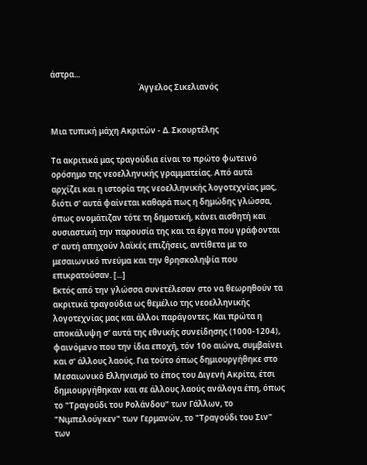άστρα...
                                            Άγγελος Σικελιανός


Μια τυπική μάχη Ακριτών - Δ. Σκουρτέλης

Τα ακριτικά μας τραγούδια είναι το πρώτο φωτεινό ορόσημο της νεοελληνικής γραμματείας. Από αυτά αρχίζει και η ιστορία της νεοελληνικής λογοτεχνίας μας, διότι σ' αυτά φαίνεται καθαρά πως η δημώδης γλώσσα, όπως ονομάτιζαν τότε τη δημοτική, κάνει αισθητή και ουσιαστική την παρουσία της και τα έργα που γράφονται σ' αυτή απηχούν λαϊκές επιζήσεις, αντίθετα με το μεσαιωνικό πνεύμα και την θρησκοληψία που επικρατούσαν. [...]
Εκτός από την γλώσσα συνετέλεσαν στο να θεωρηθούν τα ακριτικά τραγούδια ως θεμέλιο της νεοελληνικής λογοτεχνίας μας και άλλοι παράγοντες. Και πρώτα η αποκάλυψη σ' αυτά της εθνικής συνείδησης (1000-1204), φαινόμενο που την ίδια εποχή, τόν 10ο αιώνα, συμβαίνει και σ' άλλους λαούς. Για τούτο όπως δημιουργήθηκε στο Μεσαιωνικό Ελληνισμό το έπος του Διγενή Ακρίτα, έτσι δημιουργήθηκαν και σε άλλους λαούς ανάλογα έπη, όπως το "Τραγούδι του Ρολάνδου" των Γάλλων, το "Νιμπελούγκεν" των Γερμανών, το "Τραγούδι του Σιν" των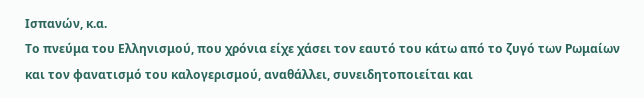Ισπανών, κ.α.
Το πνεύμα του Ελληνισμού, που χρόνια είχε χάσει τον εαυτό του κάτω από το ζυγό των Ρωμαίων και τον φανατισμό του καλογερισμού, αναθάλλει, συνειδητοποιείται και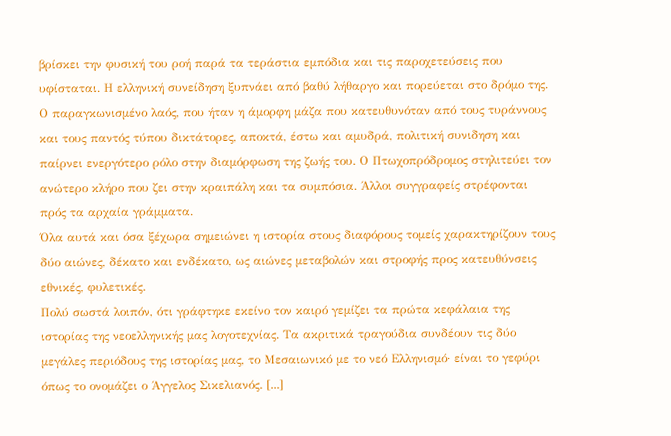βρίσκει την φυσική του ροή παρά τα τεράστια εμπόδια και τις παροχετεύσεις που υφίσταται. Η ελληνική συνείδηση ξυπνάει από βαθύ λήθαργο και πορεύεται στο δρόμο της.
Ο παραγκωνισμένο λαός, που ήταν η άμορφη μάζα που κατευθυνόταν από τους τυράννους και τους παντός τύπου δικτάτορες, αποκτά, έστω και αμυδρά, πολιτική συνιδηση και παίρνει ενεργότερο ρόλο στην διαμόρφωση της ζωής του. Ο Πτωχοπρόδρομος στηλιτεύει τον ανώτερο κλήρο που ζει στην κραιπάλη και τα συμπόσια. Άλλοι συγγραφείς στρέφονται πρός τα αρχαία γράμματα.
Όλα αυτά και όσα ξέχωρα σημειώνει η ιστορία στους διαφόρους τομείς χαρακτηρίζουν τους δύο αιώνες, δέκατο και ενδέκατο, ως αιώνες μεταβολών και στροφής προς κατευθύνσεις εθνικές, φυλετικές.
Πολύ σωστά λοιπόν, ότι γράφτηκε εκείνο τον καιρό γεμίζει τα πρώτα κεφάλαια της ιστορίας της νεοελληνικής μας λογοτεχνίας. Τα ακριτικά τραγούδια συνδέουν τις δύο μεγάλες περιόδους της ιστορίας μας, το Μεσαιωνικό με το νεό Ελληνισμό· είναι το γεφύρι όπως το ονομάζει ο Άγγελος Σικελιανός. [...]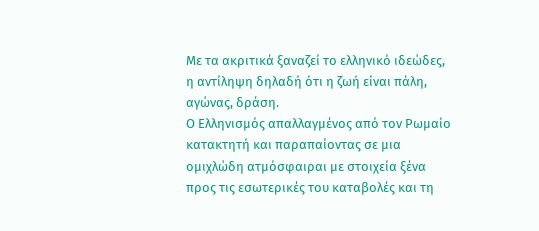Με τα ακριτικά ξαναζεί το ελληνικό ιδεώδες, η αντίληψη δηλαδή ότι η ζωή είναι πάλη, αγώνας, δράση.
Ο Ελληνισμός απαλλαγμένος από τον Ρωμαίο κατακτητή και παραπαίοντας σε μια ομιχλώδη ατμόσφαιραι με στοιχεία ξένα προς τις εσωτερικές του καταβολές και τη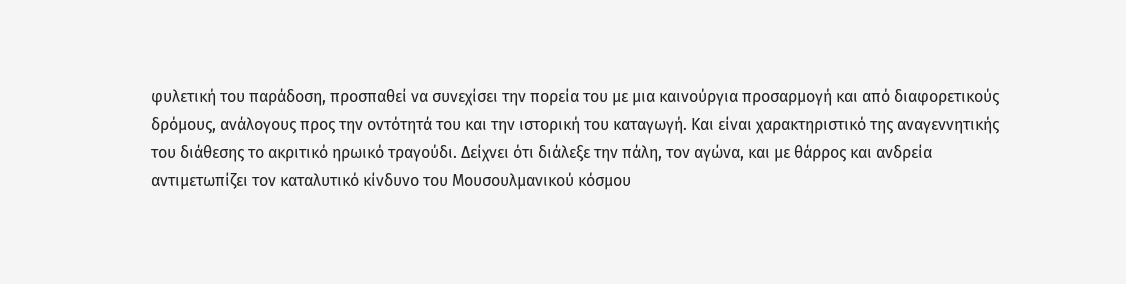φυλετική του παράδοση, προσπαθεί να συνεχίσει την πορεία του με μια καινούργια προσαρμογή και από διαφορετικούς δρόμους, ανάλογους προς την οντότητά του και την ιστορική του καταγωγή. Και είναι χαρακτηριστικό της αναγεννητικής του διάθεσης το ακριτικό ηρωικό τραγούδι. Δείχνει ότι διάλεξε την πάλη, τον αγώνα, και με θάρρος και ανδρεία αντιμετωπίζει τον καταλυτικό κίνδυνο του Μουσουλμανικού κόσμου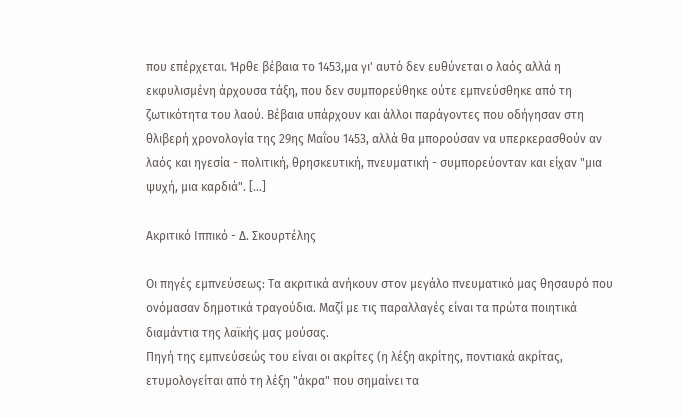που επέρχεται. Ήρθε βέβαια το 1453,μα γι' αυτό δεν ευθύνεται ο λαός αλλά η εκφυλισμένη άρχουσα τάξη, που δεν συμπορεύθηκε ούτε εμπνεύσθηκε από τη ζωτικότητα του λαού. Βέβαια υπάρχουν και άλλοι παράγοντες που οδήγησαν στη θλιβερή χρονολογία της 29ης Μαΐου 1453, αλλά θα μπορούσαν να υπερκερασθούν αν λαός και ηγεσία - πολιτική, θρησκευτική, πνευματική - συμπορεύονταν και είχαν "μια ψυχή, μια καρδιά". [...]

Ακριτικό Ιππικό - Δ. Σκουρτέλης

Οι πηγές εμπνεύσεως: Τα ακριτικά ανήκουν στον μεγάλο πνευματικό μας θησαυρό που ονόμασαν δημοτικά τραγούδια. Μαζί με τις παραλλαγές είναι τα πρώτα ποιητικά διαμάντια της λαϊκής μας μούσας.
Πηγή της εμπνεύσεώς του είναι οι ακρίτες (η λέξη ακρίτης, ποντιακά ακρίτας, ετυμολογείται από τη λέξη "άκρα" που σημαίνει τα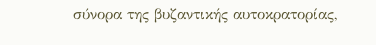σύνορα της βυζαντικής αυτοκρατορίας,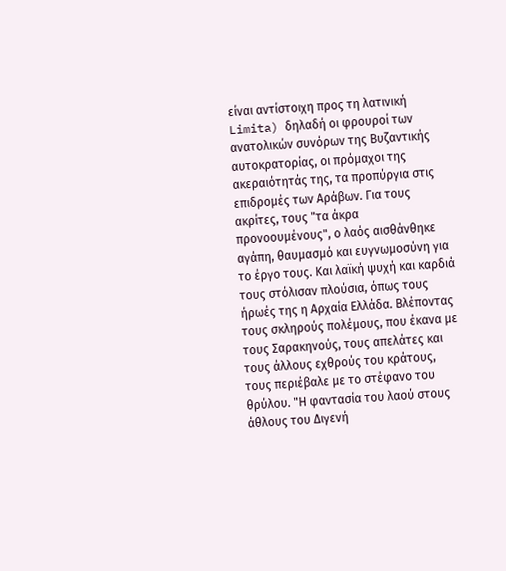είναι αντίστοιχη προς τη λατινική Limita) δηλαδή οι φρουροί των ανατολικών συνόρων της Βυζαντικής αυτοκρατορίας, οι πρόμαχοι της ακεραιότητάς της, τα προπύργια στις επιδρομές των Αράβων. Για τους ακρίτες, τους "τα άκρα προνοουμένους", ο λαός αισθάνθηκε αγάπη, θαυμασμό και ευγνωμοσύνη για το έργο τους. Και λαϊκή ψυχή και καρδιά τους στόλισαν πλούσια, όπως τους ήρωές της η Αρχαία Ελλάδα. Βλέποντας τους σκληρούς πολέμους, που έκανα με τους Σαρακηνούς, τους απελάτες και τους άλλους εχθρούς του κράτους, τους περιέβαλε με το στέφανο του θρύλου. "Η φαντασία του λαού στους άθλους του Διγενή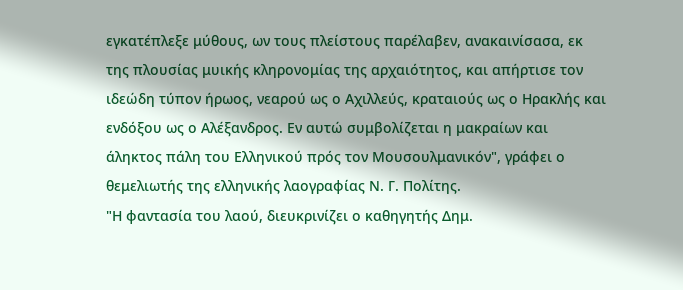εγκατέπλεξε μύθους, ων τους πλείστους παρέλαβεν, ανακαινίσασα, εκ της πλουσίας μυικής κληρονομίας της αρχαιότητος, και απήρτισε τον ιδεώδη τύπον ήρωος, νεαρού ως ο Αχιλλεύς, κραταιούς ως ο Ηρακλής και ενδόξου ως ο Αλέξανδρος. Εν αυτώ συμβολίζεται η μακραίων και άληκτος πάλη του Ελληνικού πρός τον Μουσουλμανικόν", γράφει ο θεμελιωτής της ελληνικής λαογραφίας Ν. Γ. Πολίτης.
"Η φαντασία του λαού, διευκρινίζει ο καθηγητής Δημ.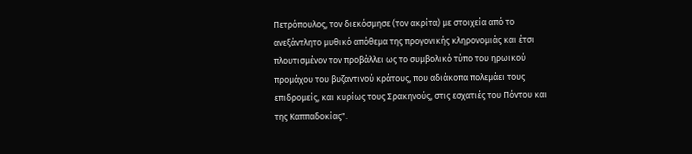Πετρόπουλος, τον διεκόσμησε (τον ακρίτα) με στοιχεία από το ανεξάντλητο μυθικό απόθεμα της προγονικής κληρονομιάς και έτσι πλουτισμένον τον προβάλλει ως το συμβολικό τύπο του ηρωικού προμάχου του βυζαντινού κράτους, που αδιάκοπα πολεμάει τους επιδρομείς, και κυρίως τους Σρακηνούς, στις εσχατιές του Πόντου και της Καππαδοκίας".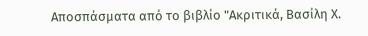Αποσπάσματα από το βιβλίο "Ακριτικά, Βασίλη Χ.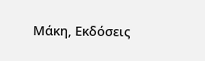Μάκη, Εκδόσεις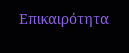Επικαιρότητα